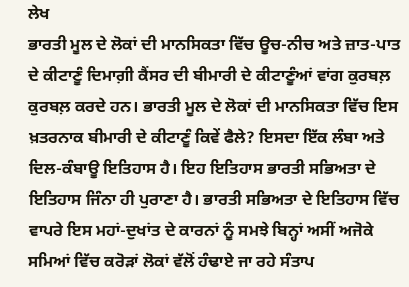ਲੇਖ
ਭਾਰਤੀ ਮੂਲ ਦੇ ਲੋਕਾਂ ਦੀ ਮਾਨਸਿਕਤਾ ਵਿੱਚ ਊਚ-ਨੀਚ ਅਤੇ ਜ਼ਾਤ-ਪਾਤ ਦੇ ਕੀਟਾਣੂੰ ਦਿਮਾਗ਼ੀ ਕੈਂਸਰ ਦੀ ਬੀਮਾਰੀ ਦੇ ਕੀਟਾਣੂੰਆਂ ਵਾਂਗ ਕੁਰਬਲ਼ ਕੁਰਬਲ਼ ਕਰਦੇ ਹਨ। ਭਾਰਤੀ ਮੂਲ ਦੇ ਲੋਕਾਂ ਦੀ ਮਾਨਸਿਕਤਾ ਵਿੱਚ ਇਸ ਖ਼ਤਰਨਾਕ ਬੀਮਾਰੀ ਦੇ ਕੀਟਾਣੂੰ ਕਿਵੇਂ ਫੈਲੇ? ਇਸਦਾ ਇੱਕ ਲੰਬਾ ਅਤੇ ਦਿਲ-ਕੰਬਾਊ ਇਤਿਹਾਸ ਹੈ। ਇਹ ਇਤਿਹਾਸ ਭਾਰਤੀ ਸਭਿਅਤਾ ਦੇ ਇਤਿਹਾਸ ਜਿੰਨਾ ਹੀ ਪੁਰਾਣਾ ਹੈ। ਭਾਰਤੀ ਸਭਿਅਤਾ ਦੇ ਇਤਿਹਾਸ ਵਿੱਚ ਵਾਪਰੇ ਇਸ ਮਹਾਂ-ਦੁਖਾਂਤ ਦੇ ਕਾਰਨਾਂ ਨੂੰ ਸਮਝੇ ਬਿਨ੍ਹਾਂ ਅਸੀਂ ਅਜੋਕੇ ਸਮਿਆਂ ਵਿੱਚ ਕਰੋੜਾਂ ਲੋਕਾਂ ਵੱਲੋਂ ਹੰਢਾਏ ਜਾ ਰਹੇ ਸੰਤਾਪ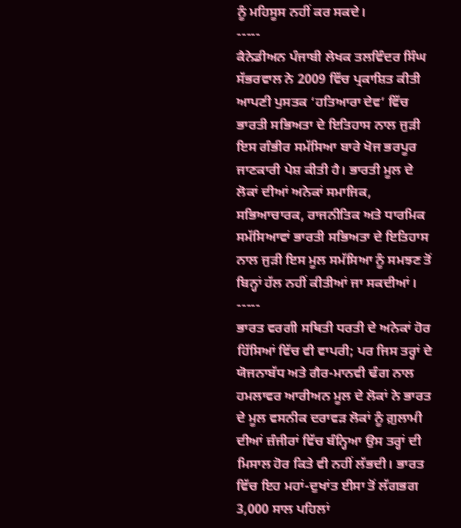ਨੂੰ ਮਹਿਸੂਸ ਨਹੀਂ ਕਰ ਸਕਦੇ।
-----
ਕੈਨੇਡੀਅਨ ਪੰਜਾਬੀ ਲੇਖਕ ਤਲਵਿੰਦਰ ਸਿੰਘ ਸੱਭਰਵਾਲ ਨੇ 2009 ਵਿੱਚ ਪ੍ਰਕਾਸ਼ਿਤ ਕੀਤੀ ਆਪਣੀ ਪੁਸਤਕ ‘ਹਤਿਆਰਾ ਦੇਵ’ ਵਿੱਚ ਭਾਰਤੀ ਸਭਿਅਤਾ ਦੇ ਇਤਿਹਾਸ ਨਾਲ ਜੁੜੀ ਇਸ ਗੰਭੀਰ ਸਮੱਸਿਆ ਬਾਰੇ ਖੋਜ ਭਰਪੂਰ ਜਾਣਕਾਰੀ ਪੇਸ਼ ਕੀਤੀ ਹੈ। ਭਾਰਤੀ ਮੂਲ ਦੇ ਲੋਕਾਂ ਦੀਆਂ ਅਨੇਕਾਂ ਸਮਾਜਿਕ, ਸਭਿਆਚਾਰਕ, ਰਾਜਨੀਤਿਕ ਅਤੇ ਧਾਰਮਿਕ ਸਮੱਸਿਆਵਾਂ ਭਾਰਤੀ ਸਭਿਅਤਾ ਦੇ ਇਤਿਹਾਸ ਨਾਲ ਜੁੜੀ ਇਸ ਮੂਲ ਸਮੱਸਿਆ ਨੂੰ ਸਮਝਣ ਤੋਂ ਬਿਨ੍ਹਾਂ ਹੱਲ ਨਹੀਂ ਕੀਤੀਆਂ ਜਾ ਸਕਦੀਆਂ।
-----
ਭਾਰਤ ਵਰਗੀ ਸਥਿਤੀ ਧਰਤੀ ਦੇ ਅਨੇਕਾਂ ਹੋਰ ਹਿੱਸਿਆਂ ਵਿੱਚ ਵੀ ਵਾਪਰੀ; ਪਰ ਜਿਸ ਤਰ੍ਹਾਂ ਦੇ ਯੋਜਨਾਬੱਧ ਅਤੇ ਗੈਰ-ਮਾਨਵੀ ਢੰਗ ਨਾਲ ਹਮਲਾਵਰ ਆਰੀਅਨ ਮੂਲ ਦੇ ਲੋਕਾਂ ਨੇ ਭਾਰਤ ਦੇ ਮੂਲ ਵਸਨੀਕ ਦਰਾਵੜ ਲੋਕਾਂ ਨੂੰ ਗ਼ੁਲਾਮੀ ਦੀਆਂ ਜ਼ੰਜੀਰਾਂ ਵਿੱਚ ਬੰਨ੍ਹਿਆ ਉਸ ਤਰ੍ਹਾਂ ਦੀ ਮਿਸਾਲ ਹੋਰ ਕਿਤੇ ਵੀ ਨਹੀਂ ਲੱਭਦੀ। ਭਾਰਤ ਵਿੱਚ ਇਹ ਮਹਾਂ-ਦੁਖਾਂਤ ਈਸਾ ਤੋਂ ਲੱਗਭਗ 3,000 ਸਾਲ ਪਹਿਲਾਂ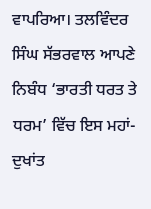ਵਾਪਰਿਆ। ਤਲਵਿੰਦਰ ਸਿੰਘ ਸੱਭਰਵਾਲ ਆਪਣੇ ਨਿਬੰਧ ‘ਭਾਰਤੀ ਧਰਤ ਤੇ ਧਰਮ’ ਵਿੱਚ ਇਸ ਮਹਾਂ-ਦੁਖਾਂਤ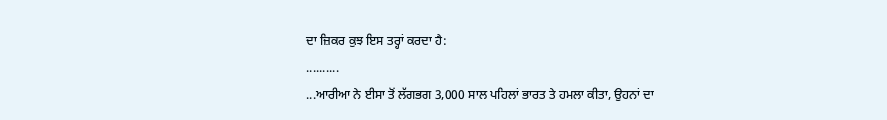ਦਾ ਜ਼ਿਕਰ ਕੁਝ ਇਸ ਤਰ੍ਹਾਂ ਕਰਦਾ ਹੈ:
..........
...ਆਰੀਆ ਨੇ ਈਸਾ ਤੋਂ ਲੱਗਭਗ 3,000 ਸਾਲ ਪਹਿਲਾਂ ਭਾਰਤ ਤੇ ਹਮਲਾ ਕੀਤਾ, ਉਹਨਾਂ ਦਾ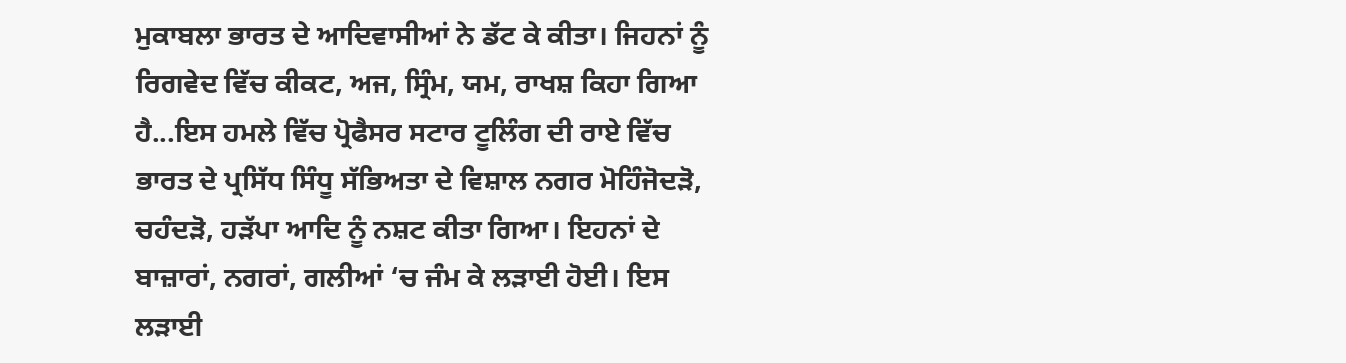ਮੁਕਾਬਲਾ ਭਾਰਤ ਦੇ ਆਦਿਵਾਸੀਆਂ ਨੇ ਡੱਟ ਕੇ ਕੀਤਾ। ਜਿਹਨਾਂ ਨੂੰ ਰਿਗਵੇਦ ਵਿੱਚ ਕੀਕਟ, ਅਜ, ਸ੍ਰਿੰਮ, ਯਮ, ਰਾਖਸ਼ ਕਿਹਾ ਗਿਆ ਹੈ...ਇਸ ਹਮਲੇ ਵਿੱਚ ਪ੍ਰੋਫੈਸਰ ਸਟਾਰ ਟੂਲਿੰਗ ਦੀ ਰਾਏ ਵਿੱਚ ਭਾਰਤ ਦੇ ਪ੍ਰਸਿੱਧ ਸਿੰਧੂ ਸੱਭਿਅਤਾ ਦੇ ਵਿਸ਼ਾਲ ਨਗਰ ਮੋਹਿੰਜੋਦੜੋ, ਚਹੰਦੜੋ, ਹੜੱਪਾ ਆਦਿ ਨੂੰ ਨਸ਼ਟ ਕੀਤਾ ਗਿਆ। ਇਹਨਾਂ ਦੇ ਬਾਜ਼ਾਰਾਂ, ਨਗਰਾਂ, ਗਲੀਆਂ ‘ਚ ਜੰਮ ਕੇ ਲੜਾਈ ਹੋਈ। ਇਸ ਲੜਾਈ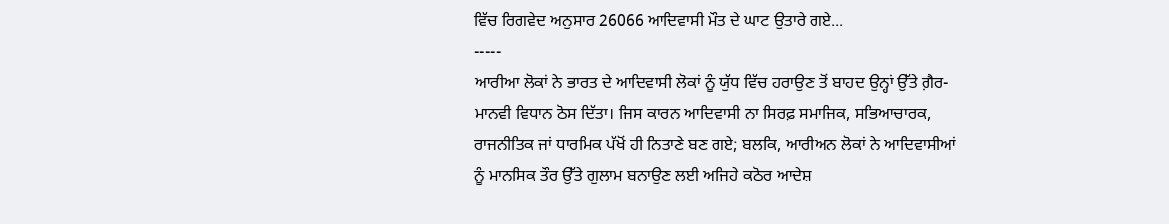ਵਿੱਚ ਰਿਗਵੇਦ ਅਨੁਸਾਰ 26066 ਆਦਿਵਾਸੀ ਮੌਤ ਦੇ ਘਾਟ ਉਤਾਰੇ ਗਏ...
-----
ਆਰੀਆ ਲੋਕਾਂ ਨੇ ਭਾਰਤ ਦੇ ਆਦਿਵਾਸੀ ਲੋਕਾਂ ਨੂੰ ਯੁੱਧ ਵਿੱਚ ਹਰਾਉਣ ਤੋਂ ਬਾਹਦ ਉਨ੍ਹਾਂ ਉੱਤੇ ਗ਼ੈਰ-ਮਾਨਵੀ ਵਿਧਾਨ ਠੋਸ ਦਿੱਤਾ। ਜਿਸ ਕਾਰਨ ਆਦਿਵਾਸੀ ਨਾ ਸਿਰਫ਼ ਸਮਾਜਿਕ, ਸਭਿਆਚਾਰਕ, ਰਾਜਨੀਤਿਕ ਜਾਂ ਧਾਰਮਿਕ ਪੱਖੋਂ ਹੀ ਨਿਤਾਣੇ ਬਣ ਗਏ; ਬਲਕਿ, ਆਰੀਅਨ ਲੋਕਾਂ ਨੇ ਆਦਿਵਾਸੀਆਂ ਨੂੰ ਮਾਨਸਿਕ ਤੌਰ ਉੱਤੇ ਗੁਲਾਮ ਬਨਾਉਣ ਲਈ ਅਜਿਹੇ ਕਠੋਰ ਆਦੇਸ਼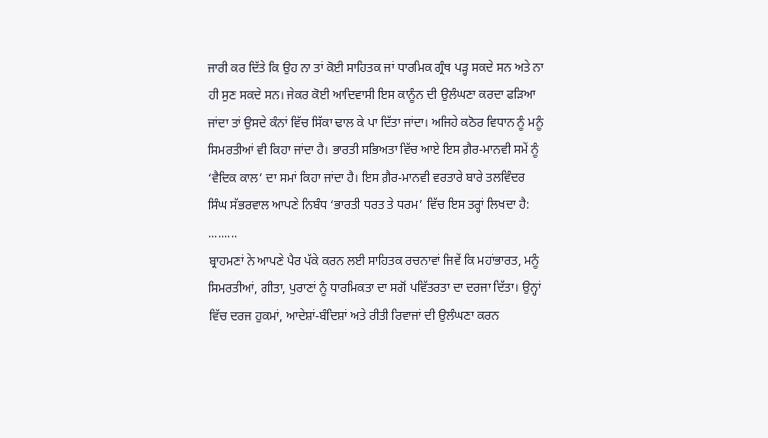ਜਾਰੀ ਕਰ ਦਿੱਤੇ ਕਿ ਉਹ ਨਾ ਤਾਂ ਕੋਈ ਸਾਹਿਤਕ ਜਾਂ ਧਾਰਮਿਕ ਗ੍ਰੰਥ ਪੜ੍ਹ ਸਕਦੇ ਸਨ ਅਤੇ ਨਾ ਹੀ ਸੁਣ ਸਕਦੇ ਸਨ। ਜੇਕਰ ਕੋਈ ਆਦਿਵਾਸੀ ਇਸ ਕਾਨੂੰਨ ਦੀ ਉਲੰਘਣਾ ਕਰਦਾ ਫੜਿਆ ਜਾਂਦਾ ਤਾਂ ਉਸਦੇ ਕੰਨਾਂ ਵਿੱਚ ਸਿੱਕਾ ਢਾਲ ਕੇ ਪਾ ਦਿੱਤਾ ਜਾਂਦਾ। ਅਜਿਹੇ ਕਠੋਰ ਵਿਧਾਨ ਨੂੰ ਮਨੂੰ ਸਿਮਰਤੀਆਂ ਵੀ ਕਿਹਾ ਜਾਂਦਾ ਹੈ। ਭਾਰਤੀ ਸਭਿਅਤਾ ਵਿੱਚ ਆਏ ਇਸ ਗ਼ੈਰ-ਮਾਨਵੀ ਸਮੇਂ ਨੂੰ ‘ਵੈਦਿਕ ਕਾਲ’ ਦਾ ਸਮਾਂ ਕਿਹਾ ਜਾਂਦਾ ਹੈ। ਇਸ ਗ਼ੈਰ-ਮਾਨਵੀ ਵਰਤਾਰੇ ਬਾਰੇ ਤਲਵਿੰਦਰ ਸਿੰਘ ਸੱਭਰਵਾਲ ਆਪਣੇ ਨਿਬੰਧ ‘ਭਾਰਤੀ ਧਰਤ ਤੇ ਧਰਮ’ ਵਿੱਚ ਇਸ ਤਰ੍ਹਾਂ ਲਿਖਦਾ ਹੈ:
.........
ਬ੍ਰਾਹਮਣਾਂ ਨੇ ਆਪਣੇ ਪੈਰ ਪੱਕੇ ਕਰਨ ਲਈ ਸਾਹਿਤਕ ਰਚਨਾਵਾਂ ਜਿਵੇਂ ਕਿ ਮਹਾਂਭਾਰਤ, ਮਨੂੰ ਸਿਮਰਤੀਆਂ, ਗੀਤਾ, ਪੁਰਾਣਾਂ ਨੂੰ ਧਾਰਮਿਕਤਾ ਦਾ ਸਗੋਂ ਪਵਿੱਤਰਤਾ ਦਾ ਦਰਜਾ ਦਿੱਤਾ। ਉਨ੍ਹਾਂ ਵਿੱਚ ਦਰਜ ਹੁਕਮਾਂ, ਆਦੇਸ਼ਾਂ-ਬੰਦਿਸ਼ਾਂ ਅਤੇ ਰੀਤੀ ਰਿਵਾਜਾਂ ਦੀ ਉਲੰਘਣਾ ਕਰਨ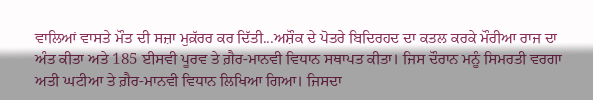ਵਾਲਿਆਂ ਵਾਸਤੇ ਮੌਤ ਦੀ ਸਜ਼ਾ ਮੁਕ਼ੱਰਰ ਕਰ ਦਿੱਤੀ...ਅਸ਼ੌਕ ਦੇ ਪੋਤਰੇ ਬਿਦਿਰਹਦ ਦਾ ਕਤਲ ਕਰਕੇ ਮੌਰੀਆ ਰਾਜ ਦਾ ਅੰਤ ਕੀਤਾ ਅਤੇ 185 ਈਸਵੀ ਪੂਰਵ ਤੇ ਗ਼ੈਰ-ਮਾਨਵੀ ਵਿਧਾਨ ਸਥਾਪਤ ਕੀਤਾ। ਜਿਸ ਦੌਰਾਨ ਮਨੂੰ ਸਿਮਰਤੀ ਵਰਗਾ ਅਤੀ ਘਟੀਆ ਤੇ ਗ਼ੈਰ-ਮਾਨਵੀ ਵਿਧਾਨ ਲਿਖਿਆ ਗਿਆ। ਜਿਸਦਾ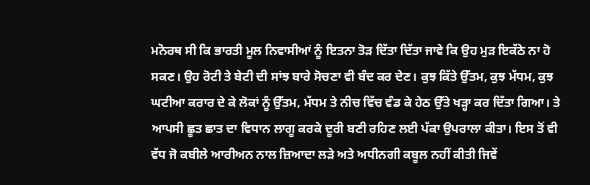ਮਨੋਰਥ ਸੀ ਕਿ ਭਾਰਤੀ ਮੂਲ ਨਿਵਾਸੀਆਂ ਨੂੰ ਇਤਨਾ ਤੋੜ ਦਿੱਤਾ ਦਿੱਤਾ ਜਾਵੇ ਕਿ ਉਹ ਮੁੜ ਇਕੱਠੇ ਨਾ ਹੋ ਸਕਣ। ਉਹ ਰੋਟੀ ਤੇ ਬੇਟੀ ਦੀ ਸਾਂਝ ਬਾਰੇ ਸੋਚਣਾ ਵੀ ਬੰਦ ਕਰ ਦੇਣ। ਕੁਝ ਕਿੱਤੇ ਉੱਤਮ, ਕੁਝ ਮੱਧਮ, ਕੁਝ ਘਟੀਆ ਕਰਾਰ ਦੇ ਕੇ ਲੋਕਾਂ ਨੂੰ ਉੱਤਮ, ਮੱਧਮ ਤੇ ਨੀਚ ਵਿੱਚ ਵੰਡ ਕੇ ਹੇਠ ਉੱਤੇ ਖੜ੍ਹਾ ਕਰ ਦਿੱਤਾ ਗਿਆ। ਤੇ ਆਪਸੀ ਛੂਤ ਛਾਤ ਦਾ ਵਿਧਾਨ ਲਾਗੂ ਕਰਕੇ ਦੂਰੀ ਬਣੀ ਰਹਿਣ ਲਈ ਪੱਕਾ ਉਪਰਾਲਾ ਕੀਤਾ। ਇਸ ਤੋਂ ਵੀ ਵੱਧ ਜੋ ਕਬੀਲੇ ਆਰੀਅਨ ਨਾਲ ਜ਼ਿਆਦਾ ਲੜੇ ਅਤੇ ਅਧੀਨਗੀ ਕਬੂਲ ਨਹੀਂ ਕੀਤੀ ਜਿਵੇਂ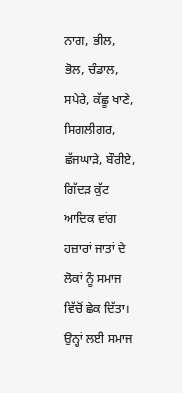ਨਾਗ, ਭੀਲ, ਭੋਲ, ਚੰਡਾਲ, ਸਪੇਰੇ, ਕੱਛੂ ਖਾਣੇ, ਸਿਗਲੀਗਰ, ਛੱਜਘਾੜੇ, ਬੌਰੀਏ, ਗਿੱਦੜ ਕੁੱਟ ਆਦਿਕ ਵਾਂਗ ਹਜ਼ਾਰਾਂ ਜਾਤਾਂ ਦੇ ਲੋਕਾਂ ਨੂੰ ਸਮਾਜ ਵਿੱਚੋਂ ਛੇਕ ਦਿੱਤਾ। ਉਨ੍ਹਾਂ ਲਈ ਸਮਾਜ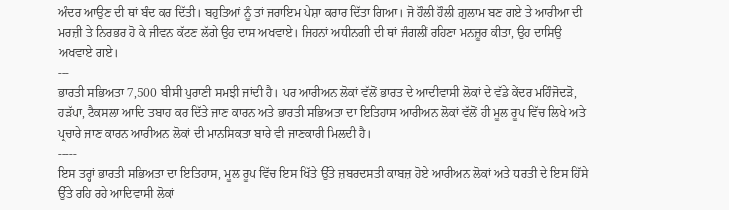ਅੰਦਰ ਆਉਣ ਦੀ ਥਾਂ ਬੰਦ ਕਰ ਦਿੱਤੀ। ਬਹੁਤਿਆਂ ਨੂੰ ਤਾਂ ਜਰਾਇਮ ਪੇਸ਼ਾ ਕਰਾਰ ਦਿੱਤਾ ਗਿਆ। ਜੋ ਹੌਲੀ ਹੌਲੀ ਗ਼ੁਲਾਮ ਬਣ ਗਏ ਤੇ ਆਰੀਆ ਦੀ ਮਰਜ਼ੀ ਤੇ ਨਿਰਭਰ ਹੋ ਕੇ ਜੀਵਨ ਕੱਟਣ ਲੱਗੇ ਉਹ ਦਾਸ ਅਖਵਾਏ। ਜਿਹਨਾਂ ਅਧੀਨਗੀ ਦੀ ਥਾਂ ਜੰਗਲੀਂ ਰਹਿਣਾ ਮਨਜ਼ੂਰ ਕੀਤਾ, ਉਹ ਦਾਸਿਉ ਅਖਵਾਏ ਗਏ।
---
ਭਾਰਤੀ ਸਭਿਅਤਾ 7,500 ਬੀਸੀ ਪੁਰਾਣੀ ਸਮਝੀ ਜਾਂਦੀ ਹੈ। ਪਰ ਆਰੀਅਨ ਲੋਕਾਂ ਵੱਲੋਂ ਭਾਰਤ ਦੇ ਆਦੀਵਾਸੀ ਲੋਕਾਂ ਦੇ ਵੱਡੇ ਕੇਂਦਰ ਮਹਿੰਜੋਦੜੋ, ਹੜੱਪਾ, ਟੈਕਸਲਾ ਆਦਿ ਤਬਾਹ ਕਰ ਦਿੱਤੇ ਜਾਣ ਕਾਰਨ ਅਤੇ ਭਾਰਤੀ ਸਭਿਅਤਾ ਦਾ ਇਤਿਹਾਸ ਆਰੀਅਨ ਲੋਕਾਂ ਵੱਲੋਂ ਹੀ ਮੂਲ ਰੂਪ ਵਿੱਚ ਲਿਖੇ ਅਤੇ ਪ੍ਰਚਾਰੇ ਜਾਣ ਕਾਰਨ ਆਰੀਅਨ ਲੋਕਾਂ ਦੀ ਮਾਨਸਿਕਤਾ ਬਾਰੇ ਵੀ ਜਾਣਕਾਰੀ ਮਿਲਦੀ ਹੈ।
-----
ਇਸ ਤਰ੍ਹਾਂ ਭਾਰਤੀ ਸਭਿਅਤਾ ਦਾ ਇਤਿਹਾਸ, ਮੂਲ ਰੂਪ ਵਿੱਚ ਇਸ ਖਿੱਤੇ ਉੱਤੇ ਜ਼ਬਰਦਸਤੀ ਕਾਬਜ਼ ਹੋਏ ਆਰੀਅਨ ਲੋਕਾਂ ਅਤੇ ਧਰਤੀ ਦੇ ਇਸ ਹਿੱਸੇ ਉੱਤੇ ਰਹਿ ਰਹੇ ਆਦਿਵਾਸੀ ਲੋਕਾਂ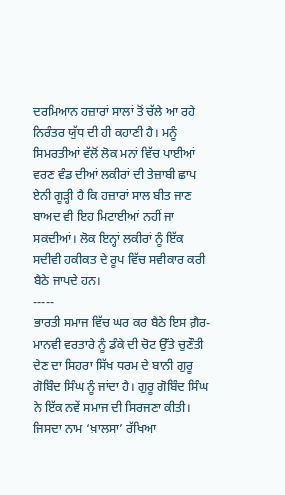ਦਰਮਿਆਨ ਹਜ਼ਾਰਾਂ ਸਾਲਾਂ ਤੋਂ ਚੱਲੇ ਆ ਰਹੇ ਨਿਰੰਤਰ ਯੁੱਧ ਦੀ ਹੀ ਕਹਾਣੀ ਹੈ। ਮਨੂੰ ਸਿਮਰਤੀਆਂ ਵੱਲੋਂ ਲੋਕ ਮਨਾਂ ਵਿੱਚ ਪਾਈਆਂ ਵਰਣ ਵੰਡ ਦੀਆਂ ਲਕੀਰਾਂ ਦੀ ਤੇਜ਼ਾਬੀ ਛਾਪ ਏਨੀ ਗੂੜ੍ਹੀ ਹੈ ਕਿ ਹਜ਼ਾਰਾਂ ਸਾਲ ਬੀਤ ਜਾਣ ਬਾਅਦ ਵੀ ਇਹ ਮਿਟਾਈਆਂ ਨਹੀਂ ਜਾ ਸਕਦੀਆਂ। ਲੋਕ ਇਨ੍ਹਾਂ ਲਕੀਰਾਂ ਨੂੰ ਇੱਕ ਸਦੀਵੀ ਹਕੀਕਤ ਦੇ ਰੂਪ ਵਿੱਚ ਸਵੀਕਾਰ ਕਰੀ ਬੈਠੇ ਜਾਪਦੇ ਹਨ।
-----
ਭਾਰਤੀ ਸਮਾਜ ਵਿੱਚ ਘਰ ਕਰ ਬੈਠੇ ਇਸ ਗ਼ੈਰ-ਮਾਨਵੀ ਵਰਤਾਰੇ ਨੂੰ ਡੰਕੇ ਦੀ ਚੋਟ ਉੱਤੇ ਚੁਣੌਤੀ ਦੇਣ ਦਾ ਸਿਹਰਾ ਸਿੱਖ ਧਰਮ ਦੇ ਬਾਨੀ ਗੁਰੂ ਗੋਬਿੰਦ ਸਿੰਘ ਨੂੰ ਜਾਂਦਾ ਹੈ। ਗੁਰੂ ਗੋਬਿੰਦ ਸਿੰਘ ਨੇ ਇੱਕ ਨਵੇਂ ਸਮਾਜ ਦੀ ਸਿਰਜਣਾ ਕੀਤੀ। ਜਿਸਦਾ ਨਾਮ ‘ਖ਼ਾਲਸਾ’ ਰੱਖਿਆ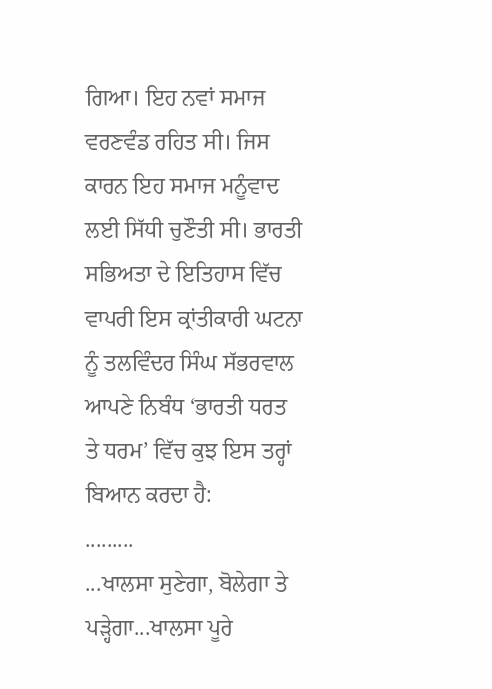ਗਿਆ। ਇਹ ਨਵਾਂ ਸਮਾਜ ਵਰਣਵੰਡ ਰਹਿਤ ਸੀ। ਜਿਸ ਕਾਰਨ ਇਹ ਸਮਾਜ ਮਨੂੰਵਾਦ ਲਈ ਸਿੱਧੀ ਚੁਣੌਤੀ ਸੀ। ਭਾਰਤੀ ਸਭਿਅਤਾ ਦੇ ਇਤਿਹਾਸ ਵਿੱਚ ਵਾਪਰੀ ਇਸ ਕ੍ਰਾਂਤੀਕਾਰੀ ਘਟਨਾ ਨੂੰ ਤਲਵਿੰਦਰ ਸਿੰਘ ਸੱਭਰਵਾਲ ਆਪਣੇ ਨਿਬੰਧ ‘ਭਾਰਤੀ ਧਰਤ ਤੇ ਧਰਮ’ ਵਿੱਚ ਕੁਝ ਇਸ ਤਰ੍ਹਾਂ ਬਿਆਨ ਕਰਦਾ ਹੈ:
.........
...ਖਾਲਸਾ ਸੁਣੇਗਾ, ਬੋਲੇਗਾ ਤੇ ਪੜ੍ਹੇਗਾ...ਖਾਲਸਾ ਪੂਰੇ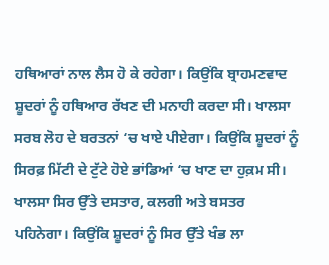ਹਥਿਆਰਾਂ ਨਾਲ ਲੈਸ ਹੋ ਕੇ ਰਹੇਗਾ। ਕਿਉਂਕਿ ਬ੍ਰਾਹਮਣਵਾਦ ਸ਼ੂਦਰਾਂ ਨੂੰ ਹਥਿਆਰ ਰੱਖਣ ਦੀ ਮਨਾਹੀ ਕਰਦਾ ਸੀ। ਖਾਲਸਾ ਸਰਬ ਲੋਹ ਦੇ ਬਰਤਨਾਂ ‘ਚ ਖਾਏ ਪੀਏਗਾ। ਕਿਉਂਕਿ ਸ਼ੂਦਰਾਂ ਨੂੰ ਸਿਰਫ਼ ਮਿੱਟੀ ਦੇ ਟੁੱਟੇ ਹੋਏ ਭਾਂਡਿਆਂ ‘ਚ ਖਾਣ ਦਾ ਹੁਕ਼ਮ ਸੀ। ਖਾਲਸਾ ਸਿਰ ਉੱਤੇ ਦਸਤਾਰ, ਕਲਗੀ ਅਤੇ ਬਸਤਰ ਪਹਿਨੇਗਾ। ਕਿਉਂਕਿ ਸ਼ੂਦਰਾਂ ਨੂੰ ਸਿਰ ਉੱਤੇ ਖੰਭ ਲਾ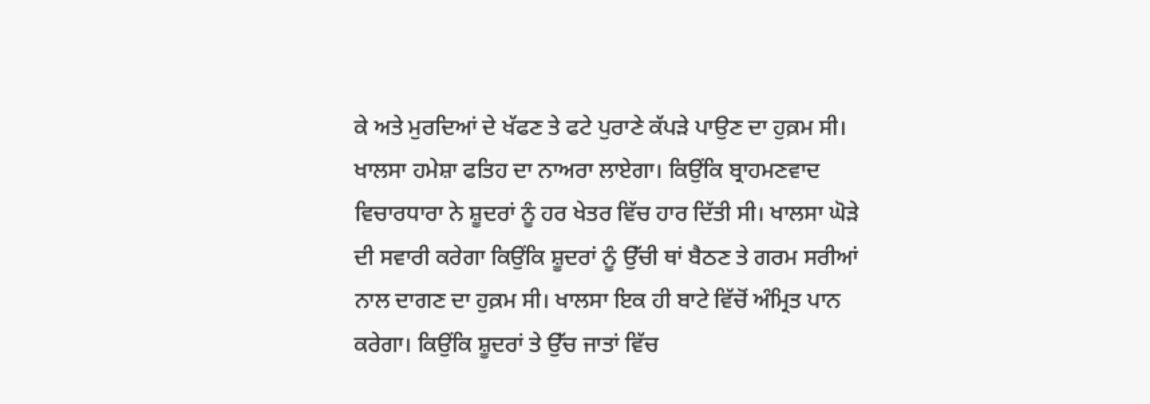ਕੇ ਅਤੇ ਮੁਰਦਿਆਂ ਦੇ ਖੱਫਣ ਤੇ ਫਟੇ ਪੁਰਾਣੇ ਕੱਪੜੇ ਪਾਉਣ ਦਾ ਹੁਕ਼ਮ ਸੀ। ਖਾਲਸਾ ਹਮੇਸ਼ਾ ਫਤਿਹ ਦਾ ਨਾਅਰਾ ਲਾਏਗਾ। ਕਿਉਂਕਿ ਬ੍ਰਾਹਮਣਵਾਦ ਵਿਚਾਰਧਾਰਾ ਨੇ ਸ਼ੂਦਰਾਂ ਨੂੰ ਹਰ ਖੇਤਰ ਵਿੱਚ ਹਾਰ ਦਿੱਤੀ ਸੀ। ਖਾਲਸਾ ਘੋੜੇ ਦੀ ਸਵਾਰੀ ਕਰੇਗਾ ਕਿਉਂਕਿ ਸ਼ੂਦਰਾਂ ਨੂੰ ਉੱਚੀ ਥਾਂ ਬੈਠਣ ਤੇ ਗਰਮ ਸਰੀਆਂ ਨਾਲ ਦਾਗਣ ਦਾ ਹੁਕ਼ਮ ਸੀ। ਖਾਲਸਾ ਇਕ ਹੀ ਬਾਟੇ ਵਿੱਚੋਂ ਅੰਮ੍ਰਿਤ ਪਾਨ ਕਰੇਗਾ। ਕਿਉਂਕਿ ਸ਼ੂਦਰਾਂ ਤੇ ਉੱਚ ਜਾਤਾਂ ਵਿੱਚ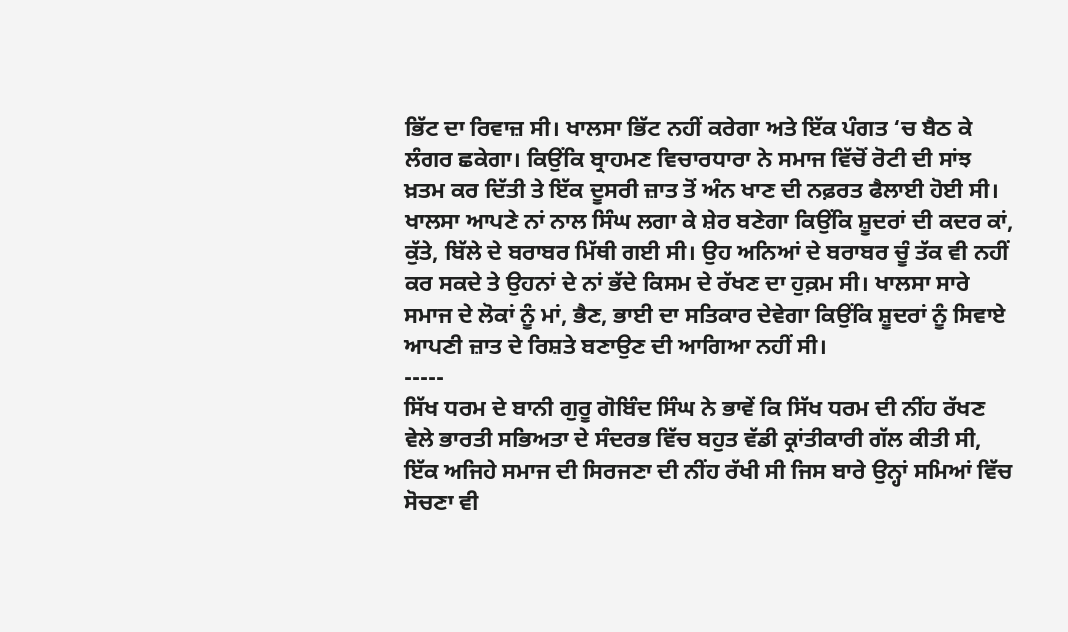ਭਿੱਟ ਦਾ ਰਿਵਾਜ਼ ਸੀ। ਖਾਲਸਾ ਭਿੱਟ ਨਹੀਂ ਕਰੇਗਾ ਅਤੇ ਇੱਕ ਪੰਗਤ ‘ਚ ਬੈਠ ਕੇ ਲੰਗਰ ਛਕੇਗਾ। ਕਿਉਂਕਿ ਬ੍ਰਾਹਮਣ ਵਿਚਾਰਧਾਰਾ ਨੇ ਸਮਾਜ ਵਿੱਚੋਂ ਰੋਟੀ ਦੀ ਸਾਂਝ ਖ਼ਤਮ ਕਰ ਦਿੱਤੀ ਤੇ ਇੱਕ ਦੂਸਰੀ ਜ਼ਾਤ ਤੋਂ ਅੰਨ ਖਾਣ ਦੀ ਨਫ਼ਰਤ ਫੈਲਾਈ ਹੋਈ ਸੀ। ਖਾਲਸਾ ਆਪਣੇ ਨਾਂ ਨਾਲ ਸਿੰਘ ਲਗਾ ਕੇ ਸ਼ੇਰ ਬਣੇਗਾ ਕਿਉਂਕਿ ਸ਼ੂਦਰਾਂ ਦੀ ਕਦਰ ਕਾਂ, ਕੁੱਤੇ, ਬਿੱਲੇ ਦੇ ਬਰਾਬਰ ਮਿੱਥੀ ਗਈ ਸੀ। ਉਹ ਅਨਿਆਂ ਦੇ ਬਰਾਬਰ ਚੂੰ ਤੱਕ ਵੀ ਨਹੀਂ ਕਰ ਸਕਦੇ ਤੇ ਉਹਨਾਂ ਦੇ ਨਾਂ ਭੱਦੇ ਕਿਸਮ ਦੇ ਰੱਖਣ ਦਾ ਹੁਕ਼ਮ ਸੀ। ਖਾਲਸਾ ਸਾਰੇ ਸਮਾਜ ਦੇ ਲੋਕਾਂ ਨੂੰ ਮਾਂ, ਭੈਣ, ਭਾਈ ਦਾ ਸਤਿਕਾਰ ਦੇਵੇਗਾ ਕਿਉਂਕਿ ਸ਼ੂਦਰਾਂ ਨੂੰ ਸਿਵਾਏ ਆਪਣੀ ਜ਼ਾਤ ਦੇ ਰਿਸ਼ਤੇ ਬਣਾਉਣ ਦੀ ਆਗਿਆ ਨਹੀਂ ਸੀ।
-----
ਸਿੱਖ ਧਰਮ ਦੇ ਬਾਨੀ ਗੁਰੂ ਗੋਬਿੰਦ ਸਿੰਘ ਨੇ ਭਾਵੇਂ ਕਿ ਸਿੱਖ ਧਰਮ ਦੀ ਨੀਂਹ ਰੱਖਣ ਵੇਲੇ ਭਾਰਤੀ ਸਭਿਅਤਾ ਦੇ ਸੰਦਰਭ ਵਿੱਚ ਬਹੁਤ ਵੱਡੀ ਕ੍ਰਾਂਤੀਕਾਰੀ ਗੱਲ ਕੀਤੀ ਸੀ, ਇੱਕ ਅਜਿਹੇ ਸਮਾਜ ਦੀ ਸਿਰਜਣਾ ਦੀ ਨੀਂਹ ਰੱਖੀ ਸੀ ਜਿਸ ਬਾਰੇ ਉਨ੍ਹਾਂ ਸਮਿਆਂ ਵਿੱਚ ਸੋਚਣਾ ਵੀ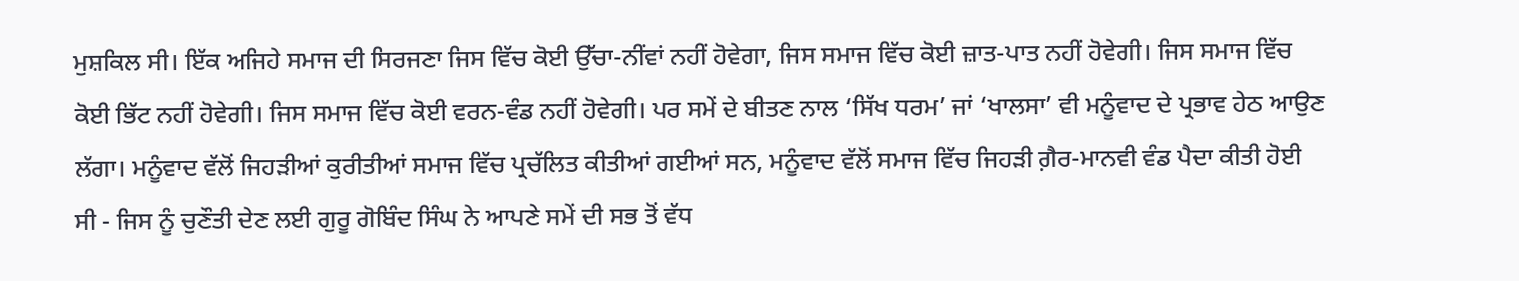ਮੁਸ਼ਕਿਲ ਸੀ। ਇੱਕ ਅਜਿਹੇ ਸਮਾਜ ਦੀ ਸਿਰਜਣਾ ਜਿਸ ਵਿੱਚ ਕੋਈ ਉੱਚਾ-ਨੀਂਵਾਂ ਨਹੀਂ ਹੋਵੇਗਾ, ਜਿਸ ਸਮਾਜ ਵਿੱਚ ਕੋਈ ਜ਼ਾਤ-ਪਾਤ ਨਹੀਂ ਹੋਵੇਗੀ। ਜਿਸ ਸਮਾਜ ਵਿੱਚ ਕੋਈ ਭਿੱਟ ਨਹੀਂ ਹੋਵੇਗੀ। ਜਿਸ ਸਮਾਜ ਵਿੱਚ ਕੋਈ ਵਰਨ-ਵੰਡ ਨਹੀਂ ਹੋਵੇਗੀ। ਪਰ ਸਮੇਂ ਦੇ ਬੀਤਣ ਨਾਲ ‘ਸਿੱਖ ਧਰਮ’ ਜਾਂ ‘ਖਾਲਸਾ’ ਵੀ ਮਨੂੰਵਾਦ ਦੇ ਪ੍ਰਭਾਵ ਹੇਠ ਆਉਣ ਲੱਗਾ। ਮਨੂੰਵਾਦ ਵੱਲੋਂ ਜਿਹੜੀਆਂ ਕੁਰੀਤੀਆਂ ਸਮਾਜ ਵਿੱਚ ਪ੍ਰਚੱਲਿਤ ਕੀਤੀਆਂ ਗਈਆਂ ਸਨ, ਮਨੂੰਵਾਦ ਵੱਲੋਂ ਸਮਾਜ ਵਿੱਚ ਜਿਹੜੀ ਗ਼ੈਰ-ਮਾਨਵੀ ਵੰਡ ਪੈਦਾ ਕੀਤੀ ਹੋਈ ਸੀ - ਜਿਸ ਨੂੰ ਚੁਣੌਤੀ ਦੇਣ ਲਈ ਗੁਰੂ ਗੋਬਿੰਦ ਸਿੰਘ ਨੇ ਆਪਣੇ ਸਮੇਂ ਦੀ ਸਭ ਤੋਂ ਵੱਧ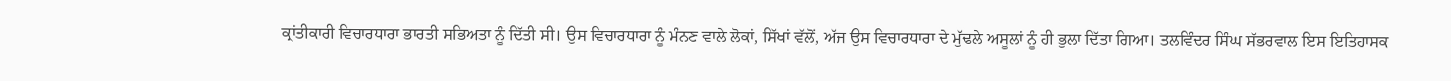ਕ੍ਰਾਂਤੀਕਾਰੀ ਵਿਚਾਰਧਾਰਾ ਭਾਰਤੀ ਸਭਿਅਤਾ ਨੂੰ ਦਿੱਤੀ ਸੀ। ਉਸ ਵਿਚਾਰਧਾਰਾ ਨੂੰ ਮੰਨਣ ਵਾਲੇ ਲੋਕਾਂ, ਸਿੱਖਾਂ ਵੱਲੋਂ, ਅੱਜ ਉਸ ਵਿਚਾਰਧਾਰਾ ਦੇ ਮੁੱਢਲੇ ਅਸੂਲਾਂ ਨੂੰ ਹੀ ਭੁਲਾ ਦਿੱਤਾ ਗਿਆ। ਤਲਵਿੰਦਰ ਸਿੰਘ ਸੱਭਰਵਾਲ ਇਸ ਇਤਿਹਾਸਕ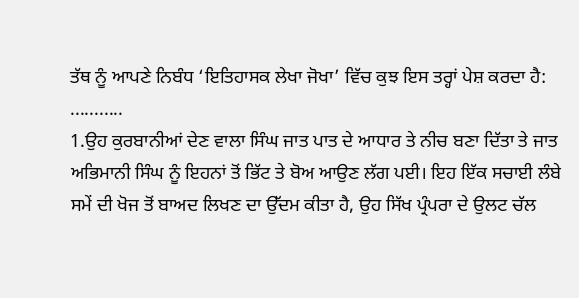ਤੱਥ ਨੂੰ ਆਪਣੇ ਨਿਬੰਧ ‘ਇਤਿਹਾਸਕ ਲੇਖਾ ਜੋਖਾ’ ਵਿੱਚ ਕੁਝ ਇਸ ਤਰ੍ਹਾਂ ਪੇਸ਼ ਕਰਦਾ ਹੈ:
...........
1.ਉਹ ਕੁਰਬਾਨੀਆਂ ਦੇਣ ਵਾਲਾ ਸਿੰਘ ਜਾਤ ਪਾਤ ਦੇ ਆਧਾਰ ਤੇ ਨੀਚ ਬਣਾ ਦਿੱਤਾ ਤੇ ਜਾਤ ਅਭਿਮਾਨੀ ਸਿੰਘ ਨੂੰ ਇਹਨਾਂ ਤੋਂ ਭਿੱਟ ਤੇ ਬੋਅ ਆਉਣ ਲੱਗ ਪਈ। ਇਹ ਇੱਕ ਸਚਾਈ ਲੰਬੇ ਸਮੇਂ ਦੀ ਖੋਜ ਤੋਂ ਬਾਅਦ ਲਿਖਣ ਦਾ ਉੱਦਮ ਕੀਤਾ ਹੈ, ਉਹ ਸਿੱਖ ਪ੍ਰੰਪਰਾ ਦੇ ਉਲਟ ਚੱਲ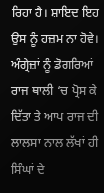ਰਿਹਾ ਹੈ। ਸ਼ਾਇਦ ਇਹ ਉਸ ਨੂੰ ਹਜ਼ਮ ਨਾ ਹੋਵੇ। ਅੰਗ੍ਰੇਜ਼ਾਂ ਨੂੰ ਡੋਗਰਿਆਂ ਰਾਜ ਥਾਲੀ ‘ਚ ਪ੍ਰੋਸ ਕੇ ਦਿੱਤਾ ਤੇ ਆਪ ਰਾਜ ਦੀ ਲਾਲਸਾ ਨਾਲ ਲੱਖਾਂ ਹੀ ਸਿੰਘਾਂ ਦੇ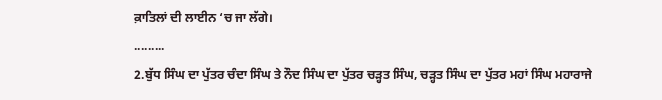ਕ਼ਾਤਿਲਾਂ ਦੀ ਲਾਈਨ ‘ਚ ਜਾ ਲੱਗੇ।
.........
2.ਬੁੱਧ ਸਿੰਘ ਦਾ ਪੁੱਤਰ ਚੰਦਾ ਸਿੰਘ ਤੇ ਨੌਦ ਸਿੰਘ ਦਾ ਪੁੱਤਰ ਚੜ੍ਹਤ ਸਿੰਘ, ਚੜ੍ਹਤ ਸਿੰਘ ਦਾ ਪੁੱਤਰ ਮਹਾਂ ਸਿੰਘ ਮਹਾਰਾਜੇ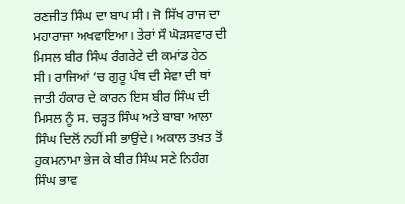ਰਣਜੀਤ ਸਿੰਘ ਦਾ ਬਾਪ ਸੀ। ਜੋ ਸਿੱਖ ਰਾਜ ਦਾ ਮਹਾਰਾਜਾ ਅਖਵਾਇਆ। ਤੇਰਾਂ ਸੌ ਘੋੜਸਵਾਰ ਦੀ ਮਿਸਲ ਬੀਰ ਸਿੰਘ ਰੰਗਰੇਟੇ ਦੀ ਕਮਾਂਡ ਹੇਠ ਸੀ। ਰਾਜਿਆਂ ‘ਚ ਗੁਰੂ ਪੰਥ ਦੀ ਸੇਵਾ ਦੀ ਥਾਂ ਜਾਤੀ ਹੰਕਾਰ ਦੇ ਕਾਰਨ ਇਸ ਬੀਰ ਸਿੰਘ ਦੀ ਮਿਸਲ ਨੂੰ ਸ. ਚੜ੍ਹਤ ਸਿੰਘ ਅਤੇ ਬਾਬਾ ਆਲਾ ਸਿੰਘ ਦਿਲੋਂ ਨਹੀਂ ਸੀ ਭਾਉਂਦੇ। ਅਕਾਲ ਤਖ਼ਤ ਤੋਂ ਹੁਕਮਨਾਮਾ ਭੇਜ ਕੇ ਬੀਰ ਸਿੰਘ ਸਣੇ ਨਿਹੰਗ ਸਿੰਘ ਭਾਵ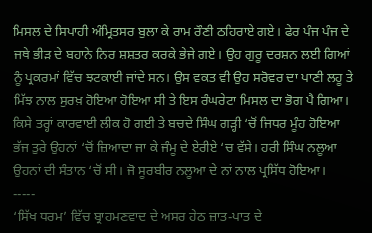ਮਿਸਲ ਦੇ ਸਿਪਾਹੀ ਅੰਮ੍ਰਿਤਸਰ ਬੁਲਾ ਕੇ ਰਾਮ ਰੌਣੀ ਠਹਿਰਾਏ ਗਏ। ਫੇਰ ਪੰਜ ਪੰਜ ਦੇ ਜਥੇ ਭੀੜ ਦੇ ਬਹਾਨੇ ਨਿਰ ਸ਼ਸ਼ਤਰ ਕਰਕੇ ਭੇਜੇ ਗਏ। ਉਹ ਗੁਰੂ ਦਰਸ਼ਨ ਲਈ ਗਿਆਂ ਨੂੰ ਪ੍ਰਕਰਮਾਂ ਵਿੱਚ ਝਟਕਾਈ ਜਾਂਦੇ ਸਨ। ਉਸ ਵਕਤ ਵੀ ਉਹ ਸਰੋਵਰ ਦਾ ਪਾਣੀ ਲਹੂ ਤੇ ਮਿੱਝ ਨਾਲ ਸੁਰਖ਼ ਹੋਇਆ ਹੋਇਆ ਸੀ ਤੇ ਇਸ ਰੰਘਰੇਟਾ ਮਿਸਲ ਦਾ ਭੋਗ ਪੈ ਗਿਆ। ਕਿਸੇ ਤਰ੍ਹਾਂ ਕਾਰਵਾਈ ਲੀਕ ਹੋ ਗਈ ਤੇ ਬਚਦੇ ਸਿੰਘ ਗੜ੍ਹੀ ‘ਚੋਂ ਜਿਧਰ ਮੂੰਹ ਹੋਇਆ ਭੱਜ ਤੁਰੇ ਉਹਨਾਂ ‘ਚੋਂ ਜ਼ਿਆਦਾ ਜਾ ਕੇ ਜੰਮੂ ਦੇ ਏਰੀਏ ‘ਚ ਵੱਸੇ। ਹਰੀ ਸਿੰਘ ਨਲੂਆ ਉਹਨਾਂ ਦੀ ਸੰਤਾਨ ‘ਚੋਂ ਸੀ। ਜੋ ਸੂਰਬੀਰ ਨਲੂਆ ਦੇ ਨਾਂ ਨਾਲ ਪ੍ਰਸਿੱਧ ਹੋਇਆ।
-----
‘ਸਿੱਖ ਧਰਮ’ ਵਿੱਚ ਬ੍ਰਾਹਮਣਵਾਦ ਦੇ ਅਸਰ ਹੇਠ ਜ਼ਾਤ-ਪਾਤ ਦੇ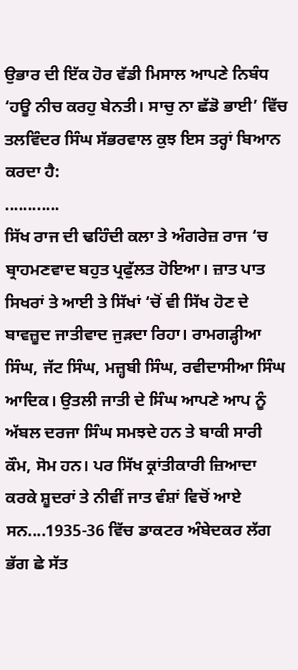ਉਭਾਰ ਦੀ ਇੱਕ ਹੋਰ ਵੱਡੀ ਮਿਸਾਲ ਆਪਣੇ ਨਿਬੰਧ ‘ਹਊ ਨੀਚ ਕਰਹੁ ਬੇਨਤੀ। ਸਾਚੁ ਨਾ ਛੱਡੋ ਭਾਈ’ ਵਿੱਚ ਤਲਵਿੰਦਰ ਸਿੰਘ ਸੱਭਰਵਾਲ ਕੁਝ ਇਸ ਤਰ੍ਹਾਂ ਬਿਆਨ ਕਰਦਾ ਹੈ:
............
ਸਿੱਖ ਰਾਜ ਦੀ ਢਹਿੰਦੀ ਕਲਾ ਤੇ ਅੰਗਰੇਜ਼ ਰਾਜ ‘ਚ ਬ੍ਰਾਹਮਣਵਾਦ ਬਹੁਤ ਪ੍ਰਫੁੱਲਤ ਹੋਇਆ। ਜ਼ਾਤ ਪਾਤ ਸਿਖਰਾਂ ਤੇ ਆਈ ਤੇ ਸਿੱਖਾਂ ‘ਚੋਂ ਵੀ ਸਿੱਖ ਹੋਣ ਦੇ ਬਾਵਜ਼ੂਦ ਜਾਤੀਵਾਦ ਜੁੜਦਾ ਰਿਹਾ। ਰਾਮਗੜ੍ਹੀਆ ਸਿੰਘ, ਜੱਟ ਸਿੰਘ, ਮਜ਼੍ਹਬੀ ਸਿੰਘ, ਰਵੀਦਾਸੀਆ ਸਿੰਘ ਆਦਿਕ। ਉਤਲੀ ਜਾਤੀ ਦੇ ਸਿੰਘ ਆਪਣੇ ਆਪ ਨੂੰ ਅੱਬਲ ਦਰਜਾ ਸਿੰਘ ਸਮਝਦੇ ਹਨ ਤੇ ਬਾਕੀ ਸਾਰੀ ਕੌਮ, ਸੋਮ ਹਨ। ਪਰ ਸਿੱਖ ਕ੍ਰਾਂਤੀਕਾਰੀ ਜ਼ਿਆਦਾ ਕਰਕੇ ਸ਼ੂਦਰਾਂ ਤੇ ਨੀਵੀਂ ਜਾਤ ਵੰਸ਼ਾਂ ਵਿਚੋਂ ਆਏ ਸਨ....1935-36 ਵਿੱਚ ਡਾਕਟਰ ਅੰਬੇਦਕਰ ਲੱਗ ਭੱਗ ਛੇ ਸੱਤ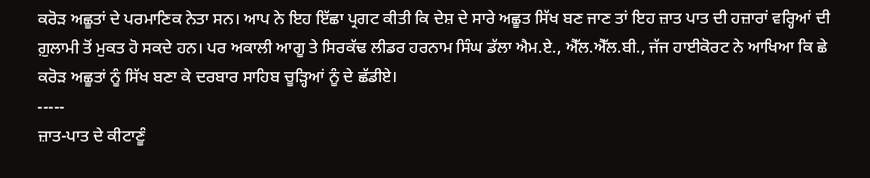ਕਰੋੜ ਅਛੂਤਾਂ ਦੇ ਪਰਮਾਣਿਕ ਨੇਤਾ ਸਨ। ਆਪ ਨੇ ਇਹ ਇੱਛਾ ਪ੍ਰਗਟ ਕੀਤੀ ਕਿ ਦੇਸ਼ ਦੇ ਸਾਰੇ ਅਛੂਤ ਸਿੱਖ ਬਣ ਜਾਣ ਤਾਂ ਇਹ ਜ਼ਾਤ ਪਾਤ ਦੀ ਹਜ਼ਾਰਾਂ ਵਰ੍ਹਿਆਂ ਦੀ ਗ਼ੁਲਾਮੀ ਤੋਂ ਮੁਕਤ ਹੋ ਸਕਦੇ ਹਨ। ਪਰ ਅਕਾਲੀ ਆਗੂ ਤੇ ਸਿਰਕੱਢ ਲੀਡਰ ਹਰਨਾਮ ਸਿੰਘ ਡੱਲਾ ਐਮ.ਏ., ਐੱਲ.ਐੱਲ.ਬੀ., ਜੱਜ ਹਾਈਕੋਰਟ ਨੇ ਆਖਿਆ ਕਿ ਛੇ ਕਰੋੜ ਅਛੂਤਾਂ ਨੂੰ ਸਿੱਖ ਬਣਾ ਕੇ ਦਰਬਾਰ ਸਾਹਿਬ ਚੂੜ੍ਹਿਆਂ ਨੂੰ ਦੇ ਛੱਡੀਏ।
-----
ਜ਼ਾਤ-ਪਾਤ ਦੇ ਕੀਟਾਣੂੰ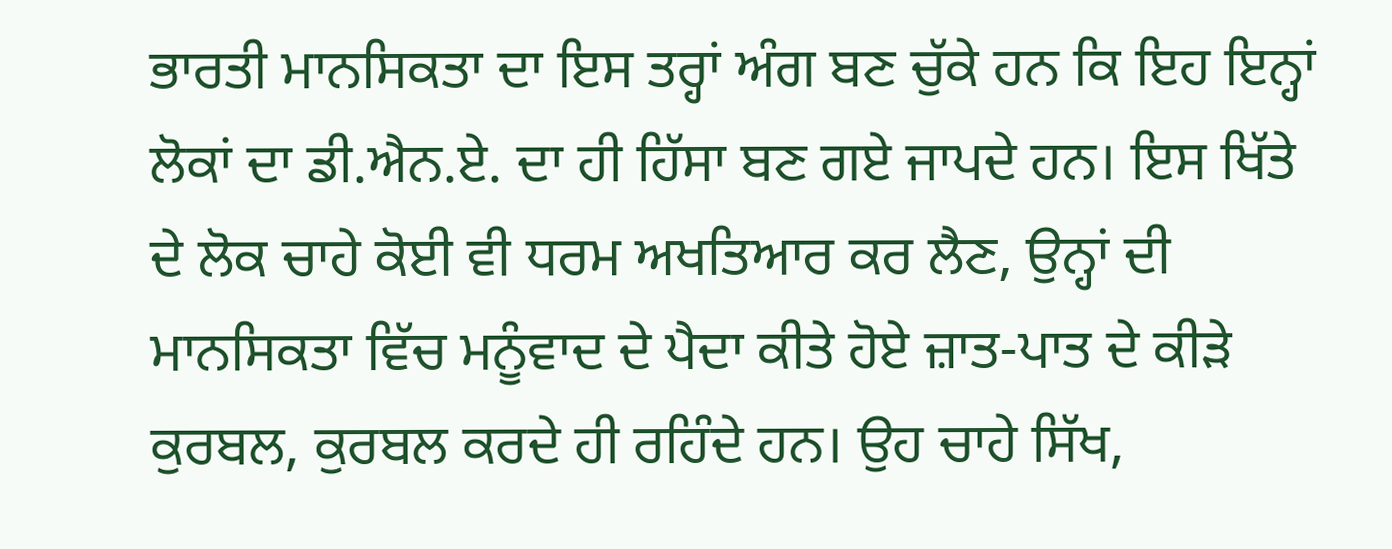ਭਾਰਤੀ ਮਾਨਸਿਕਤਾ ਦਾ ਇਸ ਤਰ੍ਹਾਂ ਅੰਗ ਬਣ ਚੁੱਕੇ ਹਨ ਕਿ ਇਹ ਇਨ੍ਹਾਂ ਲੋਕਾਂ ਦਾ ਡੀ.ਐਨ.ਏ. ਦਾ ਹੀ ਹਿੱਸਾ ਬਣ ਗਏ ਜਾਪਦੇ ਹਨ। ਇਸ ਖਿੱਤੇ ਦੇ ਲੋਕ ਚਾਹੇ ਕੋਈ ਵੀ ਧਰਮ ਅਖਤਿਆਰ ਕਰ ਲੈਣ, ਉਨ੍ਹਾਂ ਦੀ ਮਾਨਸਿਕਤਾ ਵਿੱਚ ਮਨੂੰਵਾਦ ਦੇ ਪੈਦਾ ਕੀਤੇ ਹੋਏ ਜ਼ਾਤ-ਪਾਤ ਦੇ ਕੀੜੇ ਕੁਰਬਲ, ਕੁਰਬਲ ਕਰਦੇ ਹੀ ਰਹਿੰਦੇ ਹਨ। ਉਹ ਚਾਹੇ ਸਿੱਖ,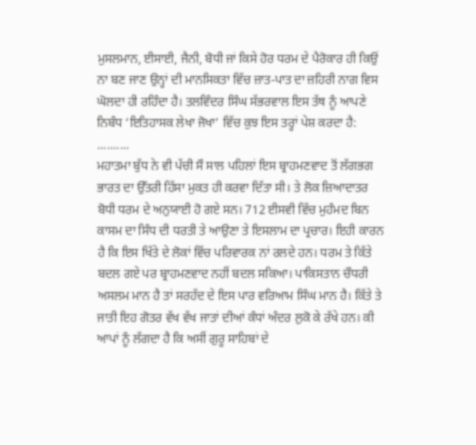ਮੁਸਲਮਾਨ, ਈਸਾਈ, ਜੈਨੀ, ਬੋਧੀ ਜਾਂ ਕਿਸੇ ਹੋਰ ਧਰਮ ਦੇ ਪੈਰੋਕਾਰ ਹੀ ਕਿਉਂ ਨਾ ਬਣ ਜਾਣ ਉਨ੍ਹਾਂ ਦੀ ਮਾਨਸਿਕਤਾ ਵਿੱਚ ਜ਼ਾਤ-ਪਾਤ ਦਾ ਜ਼ਹਿਰੀ ਨਾਗ ਵਿਸ ਘੋਲਦਾ ਹੀ ਰਹਿੰਦਾ ਹੈ। ਤਲਵਿੰਦਰ ਸਿੰਘ ਸੱਭਰਵਾਲ ਇਸ ਤੱਥ ਨੂੰ ਆਪਣੇ ਨਿਬੰਧ ‘ਇਤਿਹਾਸਕ ਲੇਖਾ ਜੋਖਾ’ ਵਿੱਚ ਕੁਝ ਇਸ ਤਰ੍ਹਾਂ ਪੇਸ਼ ਕਰਦਾ ਹੈ:
..........
ਮਹਾਤਮਾ ਬੁੱਧ ਨੇ ਵੀ ਪੱਚੀ ਸੌ ਸਾਲ ਪਹਿਲਾਂ ਇਸ ਬ੍ਰਾਹਮਣਵਾਦ ਤੋਂ ਲੱਗਭਗ ਭਾਰਤ ਦਾ ਉੱਤਰੀ ਹਿੱਸਾ ਮੁਕਤ ਹੀ ਕਰਵਾ ਦਿੱਤਾ ਸੀ। ਤੇ ਲੋਕ ਜ਼ਿਆਦਾਤਰ ਬੋਧੀ ਧਰਮ ਦੇ ਅਨੁਯਾਈ ਹੋ ਗਏ ਸਨ। 712 ਈਸਵੀ ਵਿੱਚ ਮੁਹੰਮਦ ਬਿਨ ਕਾਸਮ ਦਾ ਸਿੰਧ ਦੀ ਧਰਤੀ ਤੇ ਆਉਣਾ ਤੇ ਇਸਲਾਮ ਦਾ ਪ੍ਰਚਾਰ। ਇਹੀ ਕਾਰਨ ਹੈ ਕਿ ਇਸ ਖਿੱਤੇ ਦੇ ਲੋਕਾਂ ਵਿੱਚ ਪਰਿਵਾਰਕ ਨਾਂ ਰਲਦੇ ਹਨ। ਧਰਮ ਤੇ ਕਿੱਤੇ ਬਦਲ ਗਏ ਪਰ ਬ੍ਰਾਹਮਣਵਾਦ ਨਹੀਂ ਬਦਲ ਸਕਿਆ। ਪਾਕਿਸਤਾਨ ਚੌਧਰੀ ਅਸਲਮ ਮਾਨ ਹੈ ਤਾਂ ਸਰਹੱਦ ਦੇ ਇਸ ਪਾਰ ਵਰਿਆਮ ਸਿੰਘ ਮਾਨ ਹੈ। ਕਿੱਤੇ ਤੇ ਜਾਤੀ ਇਹ ਗੋਤਰ ਵੱਖ ਵੱਖ ਜਾਤਾਂ ਦੀਆਂ ਕੰਧਾਂ ਅੰਦਰ ਲੁਕੋ ਕੇ ਰੱਖੇ ਹਨ। ਕੀ ਆਪਾਂ ਨੂੰ ਲੱਗਦਾ ਹੈ ਕਿ ਅਸੀਂ ਗੁਰੂ ਸਾਹਿਬਾਂ ਦੇ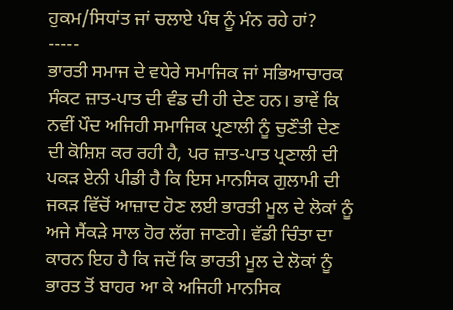ਹੁਕਮ/ਸਿਧਾਂਤ ਜਾਂ ਚਲਾਏ ਪੰਥ ਨੂੰ ਮੰਨ ਰਹੇ ਹਾਂ?
-----
ਭਾਰਤੀ ਸਮਾਜ ਦੇ ਵਧੇਰੇ ਸਮਾਜਿਕ ਜਾਂ ਸਭਿਆਚਾਰਕ ਸੰਕਟ ਜ਼ਾਤ-ਪਾਤ ਦੀ ਵੰਡ ਦੀ ਹੀ ਦੇਣ ਹਨ। ਭਾਵੇਂ ਕਿ ਨਵੀਂ ਪੌਦ ਅਜਿਹੀ ਸਮਾਜਿਕ ਪ੍ਰਣਾਲੀ ਨੂੰ ਚੁਣੌਤੀ ਦੇਣ ਦੀ ਕੋਸ਼ਿਸ਼ ਕਰ ਰਹੀ ਹੈ, ਪਰ ਜ਼ਾਤ-ਪਾਤ ਪ੍ਰਣਾਲੀ ਦੀ ਪਕੜ ਏਨੀ ਪੀਡੀ ਹੈ ਕਿ ਇਸ ਮਾਨਸਿਕ ਗੁਲਾਮੀ ਦੀ ਜਕੜ ਵਿੱਚੋਂ ਆਜ਼ਾਦ ਹੋਣ ਲਈ ਭਾਰਤੀ ਮੂਲ ਦੇ ਲੋਕਾਂ ਨੂੰ ਅਜੇ ਸੈਂਕੜੇ ਸਾਲ ਹੋਰ ਲੱਗ ਜਾਣਗੇ। ਵੱਡੀ ਚਿੰਤਾ ਦਾ ਕਾਰਨ ਇਹ ਹੈ ਕਿ ਜਦੋਂ ਕਿ ਭਾਰਤੀ ਮੂਲ ਦੇ ਲੋਕਾਂ ਨੂੰ ਭਾਰਤ ਤੋਂ ਬਾਹਰ ਆ ਕੇ ਅਜਿਹੀ ਮਾਨਸਿਕ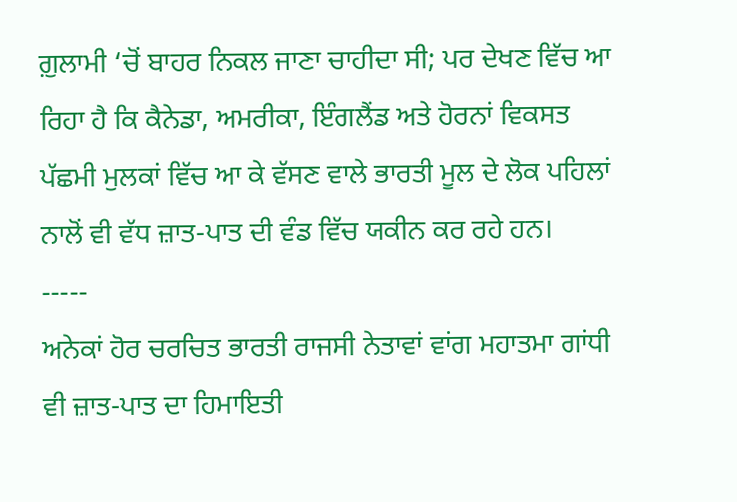ਗ਼ੁਲਾਮੀ ‘ਚੋਂ ਬਾਹਰ ਨਿਕਲ ਜਾਣਾ ਚਾਹੀਦਾ ਸੀ; ਪਰ ਦੇਖਣ ਵਿੱਚ ਆ ਰਿਹਾ ਹੈ ਕਿ ਕੈਨੇਡਾ, ਅਮਰੀਕਾ, ਇੰਗਲੈਂਡ ਅਤੇ ਹੋਰਨਾਂ ਵਿਕਸਤ ਪੱਛਮੀ ਮੁਲਕਾਂ ਵਿੱਚ ਆ ਕੇ ਵੱਸਣ ਵਾਲੇ ਭਾਰਤੀ ਮੂਲ ਦੇ ਲੋਕ ਪਹਿਲਾਂ ਨਾਲੋਂ ਵੀ ਵੱਧ ਜ਼ਾਤ-ਪਾਤ ਦੀ ਵੰਡ ਵਿੱਚ ਯਕੀਨ ਕਰ ਰਹੇ ਹਨ।
-----
ਅਨੇਕਾਂ ਹੋਰ ਚਰਚਿਤ ਭਾਰਤੀ ਰਾਜਸੀ ਨੇਤਾਵਾਂ ਵਾਂਗ ਮਹਾਤਮਾ ਗਾਂਧੀ ਵੀ ਜ਼ਾਤ-ਪਾਤ ਦਾ ਹਿਮਾਇਤੀ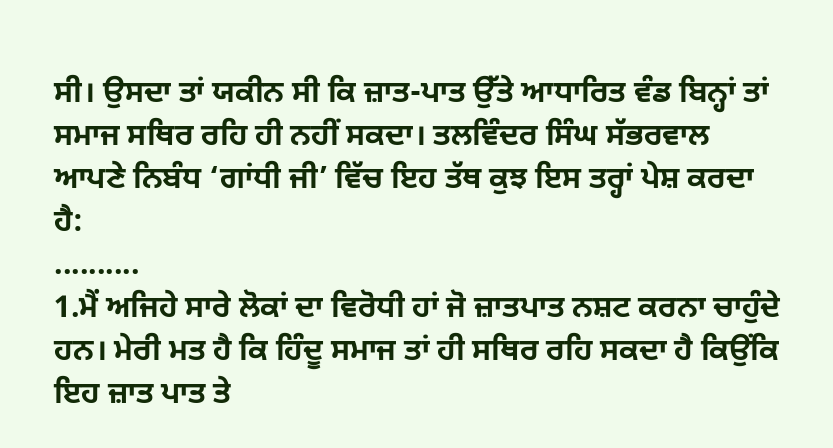ਸੀ। ਉਸਦਾ ਤਾਂ ਯਕੀਨ ਸੀ ਕਿ ਜ਼ਾਤ-ਪਾਤ ਉੱਤੇ ਆਧਾਰਿਤ ਵੰਡ ਬਿਨ੍ਹਾਂ ਤਾਂ ਸਮਾਜ ਸਥਿਰ ਰਹਿ ਹੀ ਨਹੀਂ ਸਕਦਾ। ਤਲਵਿੰਦਰ ਸਿੰਘ ਸੱਭਰਵਾਲ ਆਪਣੇ ਨਿਬੰਧ ‘ਗਾਂਧੀ ਜੀ’ ਵਿੱਚ ਇਹ ਤੱਥ ਕੁਝ ਇਸ ਤਰ੍ਹਾਂ ਪੇਸ਼ ਕਰਦਾ ਹੈ:
..........
1.ਮੈਂ ਅਜਿਹੇ ਸਾਰੇ ਲੋਕਾਂ ਦਾ ਵਿਰੋਧੀ ਹਾਂ ਜੋ ਜ਼ਾਤਪਾਤ ਨਸ਼ਟ ਕਰਨਾ ਚਾਹੁੰਦੇ ਹਨ। ਮੇਰੀ ਮਤ ਹੈ ਕਿ ਹਿੰਦੂ ਸਮਾਜ ਤਾਂ ਹੀ ਸਥਿਰ ਰਹਿ ਸਕਦਾ ਹੈ ਕਿਉਂਕਿ ਇਹ ਜ਼ਾਤ ਪਾਤ ਤੇ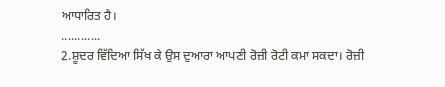ਆਧਾਰਿਤ ਹੈ।
............
2.ਸ਼ੂਦਰ ਵਿੱਦਿਆ ਸਿੱਖ ਕੇ ਉਸ ਦੁਆਰਾ ਆਪਣੀ ਰੋਜ਼ੀ ਰੋਟੀ ਕਮਾ ਸਕਦਾ। ਰੋਜ਼ੀ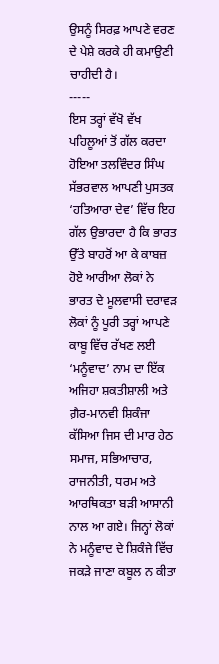ਉਸਨੂੰ ਸਿਰਫ਼ ਆਪਣੇ ਵਰਣ ਦੇ ਪੇਸ਼ੇ ਕਰਕੇ ਹੀ ਕਮਾਉਣੀ ਚਾਹੀਦੀ ਹੈ।
-----
ਇਸ ਤਰ੍ਹਾਂ ਵੱਖੋ ਵੱਖ ਪਹਿਲੂਆਂ ਤੋਂ ਗੱਲ ਕਰਦਾ ਹੋਇਆ ਤਲਵਿੰਦਰ ਸਿੰਘ ਸੱਭਰਵਾਲ ਆਪਣੀ ਪੁਸਤਕ ‘ਹਤਿਆਰਾ ਦੇਵ’ ਵਿੱਚ ਇਹ ਗੱਲ ਉਭਾਰਦਾ ਹੈ ਕਿ ਭਾਰਤ ਉੱਤੇ ਬਾਹਰੋਂ ਆ ਕੇ ਕਾਬਜ਼ ਹੋਏ ਆਰੀਆ ਲੋਕਾਂ ਨੇ ਭਾਰਤ ਦੇ ਮੂਲਵਾਸੀ ਦਰਾਵੜ ਲੋਕਾਂ ਨੂੰ ਪੂਰੀ ਤਰ੍ਹਾਂ ਆਪਣੇ ਕਾਬੂ ਵਿੱਚ ਰੱਖਣ ਲਈ ‘ਮਨੂੰਵਾਦ’ ਨਾਮ ਦਾ ਇੱਕ ਅਜਿਹਾ ਸ਼ਕਤੀਸ਼ਾਲੀ ਅਤੇ ਗ਼ੈਰ-ਮਾਨਵੀ ਸ਼ਿਕੰਜਾ ਕੱਸਿਆ ਜਿਸ ਦੀ ਮਾਰ ਹੇਠ ਸਮਾਜ, ਸਭਿਆਚਾਰ, ਰਾਜਨੀਤੀ, ਧਰਮ ਅਤੇ ਆਰਥਿਕਤਾ ਬੜੀ ਆਸਾਨੀ ਨਾਲ ਆ ਗਏ। ਜਿਨ੍ਹਾਂ ਲੋਕਾਂ ਨੇ ਮਨੂੰਵਾਦ ਦੇ ਸ਼ਿਕੰਜੇ ਵਿੱਚ ਜਕੜੇ ਜਾਣਾ ਕਬੂਲ ਨ ਕੀਤਾ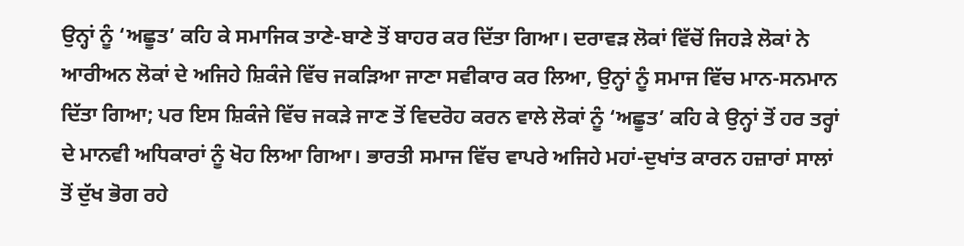ਉਨ੍ਹਾਂ ਨੂੰ ‘ਅਛੂਤ’ ਕਹਿ ਕੇ ਸਮਾਜਿਕ ਤਾਣੇ-ਬਾਣੇ ਤੋਂ ਬਾਹਰ ਕਰ ਦਿੱਤਾ ਗਿਆ। ਦਰਾਵੜ ਲੋਕਾਂ ਵਿੱਚੋਂ ਜਿਹੜੇ ਲੋਕਾਂ ਨੇ ਆਰੀਅਨ ਲੋਕਾਂ ਦੇ ਅਜਿਹੇ ਸ਼ਿਕੰਜੇ ਵਿੱਚ ਜਕੜਿਆ ਜਾਣਾ ਸਵੀਕਾਰ ਕਰ ਲਿਆ, ਉਨ੍ਹਾਂ ਨੂੰ ਸਮਾਜ ਵਿੱਚ ਮਾਨ-ਸਨਮਾਨ ਦਿੱਤਾ ਗਿਆ; ਪਰ ਇਸ ਸ਼ਿਕੰਜੇ ਵਿੱਚ ਜਕੜੇ ਜਾਣ ਤੋਂ ਵਿਦਰੋਹ ਕਰਨ ਵਾਲੇ ਲੋਕਾਂ ਨੂੰ ‘ਅਛੂਤ’ ਕਹਿ ਕੇ ਉਨ੍ਹਾਂ ਤੋਂ ਹਰ ਤਰ੍ਹਾਂ ਦੇ ਮਾਨਵੀ ਅਧਿਕਾਰਾਂ ਨੂੰ ਖੋਹ ਲਿਆ ਗਿਆ। ਭਾਰਤੀ ਸਮਾਜ ਵਿੱਚ ਵਾਪਰੇ ਅਜਿਹੇ ਮਹਾਂ-ਦੁਖਾਂਤ ਕਾਰਨ ਹਜ਼ਾਰਾਂ ਸਾਲਾਂ ਤੋਂ ਦੁੱਖ ਭੋਗ ਰਹੇ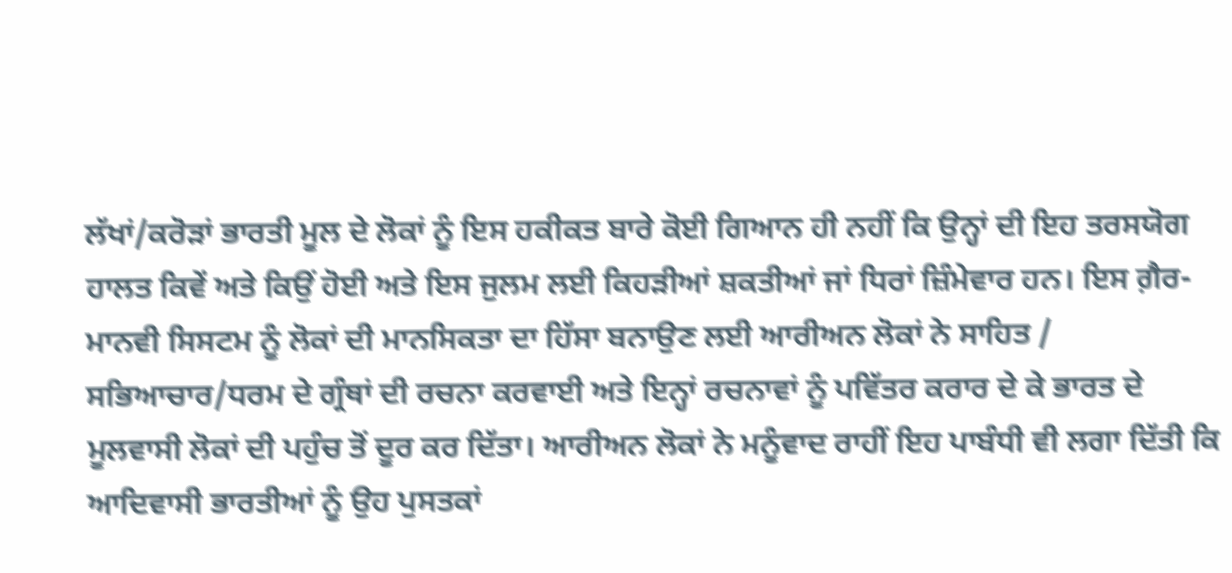ਲੱਖਾਂ/ਕਰੋੜਾਂ ਭਾਰਤੀ ਮੂਲ ਦੇ ਲੋਕਾਂ ਨੂੰ ਇਸ ਹਕੀਕਤ ਬਾਰੇ ਕੋਈ ਗਿਆਨ ਹੀ ਨਹੀਂ ਕਿ ਉਨ੍ਹਾਂ ਦੀ ਇਹ ਤਰਸਯੋਗ ਹਾਲਤ ਕਿਵੇਂ ਅਤੇ ਕਿਉਂ ਹੋਈ ਅਤੇ ਇਸ ਜੁਲਮ ਲਈ ਕਿਹੜੀਆਂ ਸ਼ਕਤੀਆਂ ਜਾਂ ਧਿਰਾਂ ਜ਼ਿੰਮੇਵਾਰ ਹਨ। ਇਸ ਗ਼ੈਰ-ਮਾਨਵੀ ਸਿਸਟਮ ਨੂੰ ਲੋਕਾਂ ਦੀ ਮਾਨਸਿਕਤਾ ਦਾ ਹਿੱਸਾ ਬਨਾਉਣ ਲਈ ਆਰੀਅਨ ਲੋਕਾਂ ਨੇ ਸਾਹਿਤ / ਸਭਿਆਚਾਰ/ਧਰਮ ਦੇ ਗ੍ਰੰਥਾਂ ਦੀ ਰਚਨਾ ਕਰਵਾਈ ਅਤੇ ਇਨ੍ਹਾਂ ਰਚਨਾਵਾਂ ਨੂੰ ਪਵਿੱਤਰ ਕਰਾਰ ਦੇ ਕੇ ਭਾਰਤ ਦੇ ਮੂਲਵਾਸੀ ਲੋਕਾਂ ਦੀ ਪਹੁੰਚ ਤੋਂ ਦੂਰ ਕਰ ਦਿੱਤਾ। ਆਰੀਅਨ ਲੋਕਾਂ ਨੇ ਮਨੂੰਵਾਦ ਰਾਹੀਂ ਇਹ ਪਾਬੰਧੀ ਵੀ ਲਗਾ ਦਿੱਤੀ ਕਿ ਆਦਿਵਾਸੀ ਭਾਰਤੀਆਂ ਨੂੰ ਉਹ ਪੁਸਤਕਾਂ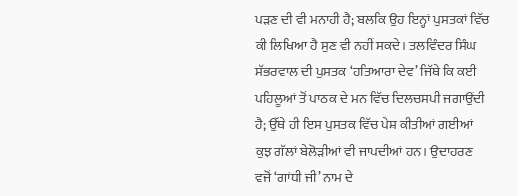ਪੜਣ ਦੀ ਵੀ ਮਨਾਹੀ ਹੈ; ਬਲਕਿ ਉਹ ਇਨ੍ਹਾਂ ਪੁਸਤਕਾਂ ਵਿੱਚ ਕੀ ਲਿਖਿਆ ਹੈ ਸੁਣ ਵੀ ਨਹੀਂ ਸਕਦੇ। ਤਲਵਿੰਦਰ ਸਿੰਘ ਸੱਭਰਵਾਲ ਦੀ ਪੁਸਤਕ ‘ਹਤਿਆਰਾ ਦੇਵ’ ਜਿੱਥੇ ਕਿ ਕਈ ਪਹਿਲੂਆਂ ਤੋਂ ਪਾਠਕ ਦੇ ਮਨ ਵਿੱਚ ਦਿਲਚਸਪੀ ਜਗਾਉਂਦੀ ਹੈ; ਉੱਥੇ ਹੀ ਇਸ ਪੁਸਤਕ ਵਿੱਚ ਪੇਸ਼ ਕੀਤੀਆਂ ਗਈਆਂ ਕੁਝ ਗੱਲਾਂ ਬੇਲੋੜੀਆਂ ਵੀ ਜਾਪਦੀਆਂ ਹਨ। ਉਦਾਹਰਣ ਵਜੋਂ ‘ਗਾਂਧੀ ਜੀ’ ਨਾਮ ਦੇ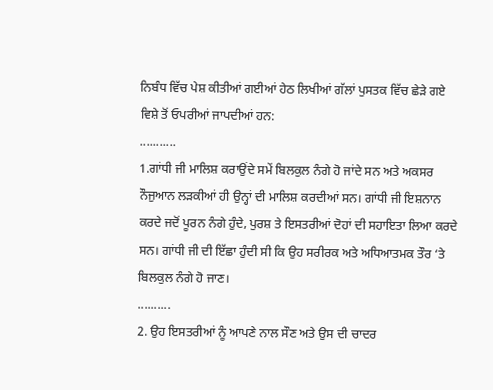ਨਿਬੰਧ ਵਿੱਚ ਪੇਸ਼ ਕੀਤੀਆਂ ਗਈਆਂ ਹੇਠ ਲਿਖੀਆਂ ਗੱਲਾਂ ਪੁਸਤਕ ਵਿੱਚ ਛੇੜੇ ਗਏ ਵਿਸ਼ੇ ਤੋਂ ਓਪਰੀਆਂ ਜਾਪਦੀਆਂ ਹਨ:
...........
1.ਗਾਂਧੀ ਜੀ ਮਾਲਿਸ਼ ਕਰਾਉਂਦੇ ਸਮੇਂ ਬਿਲਕੁਲ ਨੰਗੇ ਹੋ ਜਾਂਦੇ ਸਨ ਅਤੇ ਅਕਸਰ ਨੌਜੁਆਨ ਲੜਕੀਆਂ ਹੀ ਉਨ੍ਹਾਂ ਦੀ ਮਾਲਿਸ਼ ਕਰਦੀਆਂ ਸਨ। ਗਾਂਧੀ ਜੀ ਇਸ਼ਨਾਨ ਕਰਦੇ ਜਦੋਂ ਪੂਰਨ ਨੰਗੇ ਹੁੰਦੇ, ਪੁਰਸ਼ ਤੇ ਇਸਤਰੀਆਂ ਦੋਹਾਂ ਦੀ ਸਹਾਇਤਾ ਲਿਆ ਕਰਦੇ ਸਨ। ਗਾਂਧੀ ਜੀ ਦੀ ਇੱਛਾ ਹੁੰਦੀ ਸੀ ਕਿ ਉਹ ਸਰੀਰਕ ਅਤੇ ਅਧਿਆਤਮਕ ਤੌਰ ‘ਤੇ ਬਿਲਕੁਲ ਨੰਗੇ ਹੋ ਜਾਣ।
..........
2. ਉਹ ਇਸਤਰੀਆਂ ਨੂੰ ਆਪਣੇ ਨਾਲ ਸੌਣ ਅਤੇ ਉਸ ਦੀ ਚਾਦਰ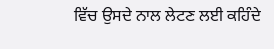ਵਿੱਚ ਉਸਦੇ ਨਾਲ ਲੇਟਣ ਲਈ ਕਹਿੰਦੇ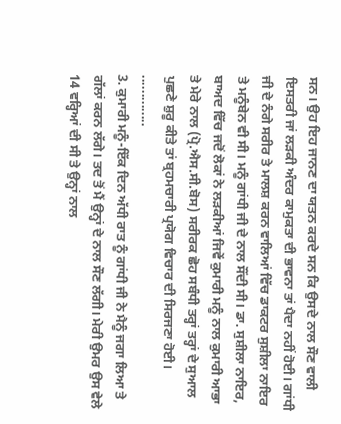ਸਨ। ਉਹ ਇਹ ਜਾਨਣ ਦਾ ਯਤਨ ਕਰਦੇ ਸਨ ਕਿ ਉਸਦੇ ਨਾਲ ਸੌਣ ਵਾਲੀ ਇਸਤਰੀ ਜਾਂ ਲੜਕੀ ਅੰਦਰ ਕਾਮੁਕਤਾ ਦੀ ਭਾਵਨਾ ਤਾਂ ਪੈਦਾ ਨਹੀਂ ਹੋਈ। ਗਾਂਧੀ ਜੀ ਦੇ ਨੰਗੇ ਸਰੀਰ ਤੇ ਮਾਲਸ਼ ਕਰਨ ਵਾਲਿਆਂ ਵਿੱਚ ਡਾਕਟਰ ਸੁਸ਼ੀਲਾ ਨਾਇਰ ਤੇ ਮਨੂੰਬੇਨ ਵੀ ਸੀ। ਮਨੂੰ ਗਾਂਧੀ ਜੀ ਦੇ ਨਾਲ ਸੌਂਦੀ ਸੀ। ਡਾ. ਸੁਸ਼ੀਲਾ ਨਾਇਰ, ਬਾਅਦ ਵਿੱਚ ਜਦੋਂ ਲੋਕਾਂ ਨੇ ਲੜਕੀਆਂ ਜਿਵੇਂ ਕੁਮਾਰੀ ਮਨੂੰ ਨਾਲ ਕੁਮਾਰੀ ਆਭਾ ਤੇ ਮੇਰੇ ਨਾਲ (ਪ੍ਰੋ.ਐਸ.ਸੀ.ਬੋਸ) ਸਰੀਰਕ ਛੋਹ ਸਬੰਧੀ ਤਰ੍ਹਾਂ ਤਰ੍ਹਾਂ ਦੇ ਸੁਆਲ ਪੁਛਣੇ ਸ਼ੁਰੂ ਕੀਤੇ ਤਾਂ ਬ੍ਰਹਮਚਾਰੀ ਪ੍ਰਯੋਗ ਵਿਚਾਰ ਦੀ ਸਿਰਜਣਾ ਹੋਈ।
..............
3. ਕੁਮਾਰੀ ਮਨੂੰ-ਇੱਕ ਦਿਨ ਅੱਧੀ ਰਾਤ ਨੂੰ ਗਾਂਧੀ ਜੀ ਨੇ ਮੈਨੂੰ ਜਗਾ ਲਿਆ ਤੇ ਗੱਲਾਂ ਕਰਨ ਲੱਗੇ। ਤਦ ਤੋਂ ਮੈਂ ਉਨ੍ਹਾਂ ਦੇ ਨਾਲ ਸੌਣ ਲੱਗੀ। ਮੇਰੀ ਉਮਰ ਉਸ ਵੇਲੇ 14 ਵਰ੍ਹਿਆਂ ਦੀ ਸੀ ਤੇ ਉਨ੍ਹਾਂ ਨਾਲ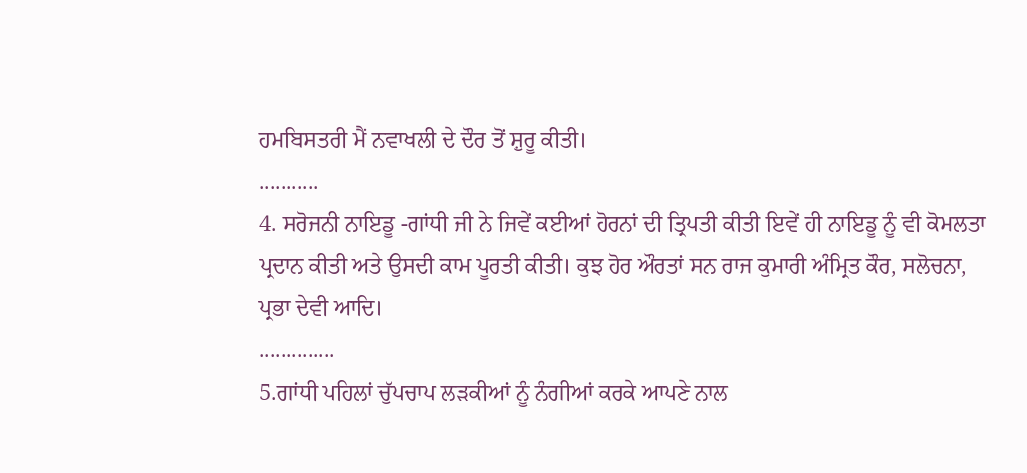ਹਮਬਿਸਤਰੀ ਮੈਂ ਨਵਾਖਲੀ ਦੇ ਦੌਰ ਤੋਂ ਸ਼ੁਰੂ ਕੀਤੀ।
...........
4. ਸਰੋਜਨੀ ਨਾਇਡੂ -ਗਾਂਧੀ ਜੀ ਨੇ ਜਿਵੇਂ ਕਈਆਂ ਹੋਰਨਾਂ ਦੀ ਤ੍ਰਿਪਤੀ ਕੀਤੀ ਇਵੇਂ ਹੀ ਨਾਇਡੂ ਨੂੰ ਵੀ ਕੋਮਲਤਾ ਪ੍ਰਦਾਨ ਕੀਤੀ ਅਤੇ ਉਸਦੀ ਕਾਮ ਪੂਰਤੀ ਕੀਤੀ। ਕੁਝ ਹੋਰ ਔਰਤਾਂ ਸਨ ਰਾਜ ਕੁਮਾਰੀ ਅੰਮ੍ਰਿਤ ਕੌਰ, ਸਲੋਚਨਾ, ਪ੍ਰਭਾ ਦੇਵੀ ਆਦਿ।
..............
5.ਗਾਂਧੀ ਪਹਿਲਾਂ ਚੁੱਪਚਾਪ ਲੜਕੀਆਂ ਨੂੰ ਨੰਗੀਆਂ ਕਰਕੇ ਆਪਣੇ ਨਾਲ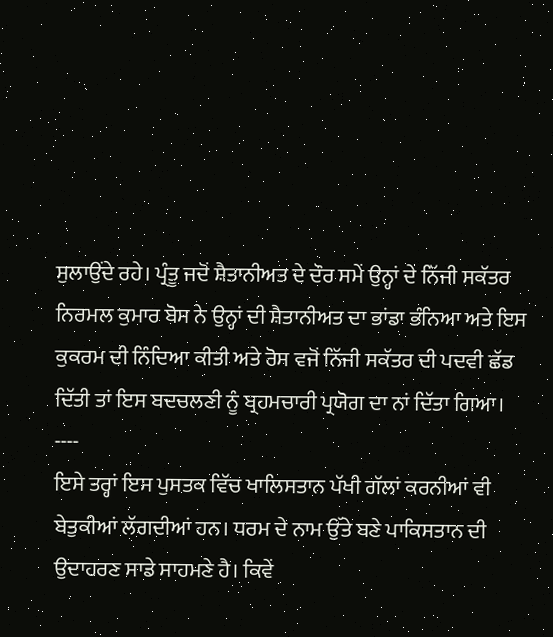ਸੁਲਾਉਂਦੇ ਰਹੇ। ਪ੍ਰੰਤੂ ਜਦੋਂ ਸ਼ੈਤਾਨੀਅਤ ਦੇ ਦੌਰ ਸਮੇਂ ਉਨ੍ਹਾਂ ਦੇ ਨਿੱਜੀ ਸਕੱਤਰ ਨਿਰਮਲ ਕੁਮਾਰ ਬੋਸ ਨੇ ਉਨ੍ਹਾਂ ਦੀ ਸ਼ੈਤਾਨੀਅਤ ਦਾ ਭਾਂਡਾ ਭੰਨਿਆ ਅਤੇ ਇਸ ਕੁਕਰਮ ਦੀ ਨਿੰਦਿਆ ਕੀਤੀ ਅਤੇ ਰੋਸ ਵਜੋਂ ਨਿੱਜੀ ਸਕੱਤਰ ਦੀ ਪਦਵੀ ਛੱਡ ਦਿੱਤੀ ਤਾਂ ਇਸ ਬਦਚਲਣੀ ਨੂੰ ਬ੍ਰਹਮਚਾਰੀ ਪ੍ਰਯੋਗ ਦਾ ਨਾਂ ਦਿੱਤਾ ਗਿਆ।
----
ਇਸੇ ਤਰ੍ਹਾਂ ਇਸ ਪੁਸਤਕ ਵਿੱਚ ਖਾਲਿਸਤਾਨ ਪੱਖੀ ਗੱਲਾਂ ਕਰਨੀਆਂ ਵੀ ਬੇਤੁਕੀਆਂ ਲੱਗਦੀਆਂ ਹਨ। ਧਰਮ ਦੇ ਨਾਮ ਉੱਤੇ ਬਣੇ ਪਾਕਿਸਤਾਨ ਦੀ ਉਦਾਹਰਣ ਸਾਡੇ ਸਾਹਮਣੇ ਹੈ। ਕਿਵੇਂ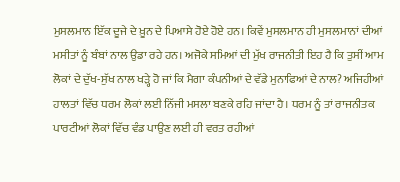ਮੁਸਲਮਾਨ ਇੱਕ ਦੂਜੇ ਦੇ ਖ਼ੂਨ ਦੇ ਪਿਆਸੇ ਹੋਏ ਹੋਏ ਹਨ। ਕਿਵੇਂ ਮੁਸਲਮਾਨ ਹੀ ਮੁਸਲਮਾਨਾਂ ਦੀਆਂ ਮਸੀਤਾਂ ਨੂੰ ਬੰਬਾਂ ਨਾਲ ਉਡਾ ਰਹੇ ਹਨ। ਅਜੋਕੇ ਸਮਿਆਂ ਦੀ ਮੁੱਖ ਰਾਜਨੀਤੀ ਇਹ ਹੈ ਕਿ ਤੁਸੀਂ ਆਮ ਲੋਕਾਂ ਦੇ ਦੁੱਖ-ਸੁੱਖ ਨਾਲ ਖੜ੍ਹੇ ਹੋ ਜਾਂ ਕਿ ਮੈਗਾ ਕੰਪਨੀਆਂ ਦੇ ਵੱਡੇ ਮੁਨਾਫਿਆਂ ਦੇ ਨਾਲ? ਅਜਿਹੀਆਂ ਹਾਲਤਾਂ ਵਿੱਚ ਧਰਮ ਲੋਕਾਂ ਲਈ ਨਿੱਜੀ ਮਸਲਾ ਬਣਕੇ ਰਹਿ ਜਾਂਦਾ ਹੈ। ਧਰਮ ਨੂੰ ਤਾਂ ਰਾਜਨੀਤਕ ਪਾਰਟੀਆਂ ਲੋਕਾਂ ਵਿੱਚ ਵੰਡ ਪਾਉਣ ਲਈ ਹੀ ਵਰਤ ਰਹੀਆਂ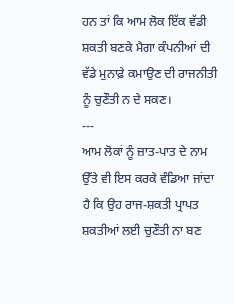ਹਨ ਤਾਂ ਕਿ ਆਮ ਲੋਕ ਇੱਕ ਵੱਡੀ ਸ਼ਕਤੀ ਬਣਕੇ ਮੈਗਾ ਕੰਪਨੀਆਂ ਦੀ ਵੱਡੇ ਮੁਨਾਫ਼ੇ ਕਮਾਉਣ ਦੀ ਰਾਜਨੀਤੀ ਨੂੰ ਚੁਣੌਤੀ ਨ ਦੇ ਸਕਣ।
---
ਆਮ ਲੋਕਾਂ ਨੂੰ ਜ਼ਾਤ-ਪਾਤ ਦੇ ਨਾਮ ਉੱਤੇ ਵੀ ਇਸ ਕਰਕੇ ਵੰਡਿਆ ਜਾਂਦਾ ਹੈ ਕਿ ਉਹ ਰਾਜ-ਸ਼ਕਤੀ ਪ੍ਰਾਪਤ ਸ਼ਕਤੀਆਂ ਲਈ ਚੁਣੌਤੀ ਨਾ ਬਣ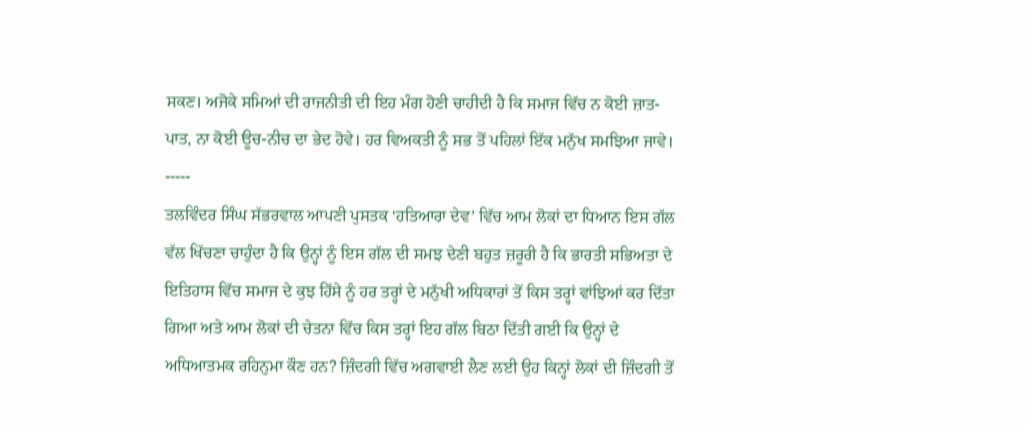ਸਕਣ। ਅਜੋਕੇ ਸਮਿਆਂ ਦੀ ਰਾਜਨੀਤੀ ਦੀ ਇਹ ਮੰਗ ਹੋਣੀ ਚਾਹੀਦੀ ਹੈ ਕਿ ਸਮਾਜ ਵਿੱਚ ਨ ਕੋਈ ਜ਼ਾਤ-ਪਾਤ, ਨਾ ਕੋਈ ਊਚ-ਨੀਚ ਦਾ ਭੇਦ ਹੋਵੇ। ਹਰ ਵਿਅਕਤੀ ਨੂੰ ਸਭ ਤੋਂ ਪਹਿਲਾਂ ਇੱਕ ਮਨੁੱਖ ਸਮਝਿਆ ਜਾਵੇ।
-----
ਤਲਵਿੰਦਰ ਸਿੰਘ ਸੱਭਰਵਾਲ ਆਪਣੀ ਪੁਸਤਕ ‘ਹਤਿਆਰਾ ਦੇਵ’ ਵਿੱਚ ਆਮ ਲੋਕਾਂ ਦਾ ਧਿਆਨ ਇਸ ਗੱਲ ਵੱਲ ਖਿੱਚਣਾ ਚਾਹੁੰਦਾ ਹੈ ਕਿ ਉਨ੍ਹਾਂ ਨੂੰ ਇਸ ਗੱਲ ਦੀ ਸਮਝ ਦੇਣੀ ਬਹੁਤ ਜ਼ਰੂਰੀ ਹੈ ਕਿ ਭਾਰਤੀ ਸਭਿਅਤਾ ਦੇ ਇਤਿਹਾਸ ਵਿੱਚ ਸਮਾਜ ਦੇ ਕੁਝ ਹਿੱਸੇ ਨੂੰ ਹਰ ਤਰ੍ਹਾਂ ਦੇ ਮਨੁੱਖੀ ਅਧਿਕਾਰਾਂ ਤੋਂ ਕਿਸ ਤਰ੍ਹਾਂ ਵਾਂਝਿਆਂ ਕਰ ਦਿੱਤਾ ਗਿਆ ਅਤੇ ਆਮ ਲੋਕਾਂ ਦੀ ਚੇਤਨਾ ਵਿੱਚ ਕਿਸ ਤਰ੍ਹਾਂ ਇਹ ਗੱਲ ਬਿਠਾ ਦਿੱਤੀ ਗਈ ਕਿ ਉਨ੍ਹਾਂ ਦੇ ਅਧਿਆਤਮਕ ਰਹਿਨੁਮਾ ਕੌਣ ਹਨ? ਜ਼ਿੰਦਗੀ ਵਿੱਚ ਅਗਵਾਈ ਲੈਣ ਲਈ ਉਹ ਕਿਨ੍ਹਾਂ ਲੋਕਾਂ ਦੀ ਜ਼ਿੰਦਗੀ ਤੋਂ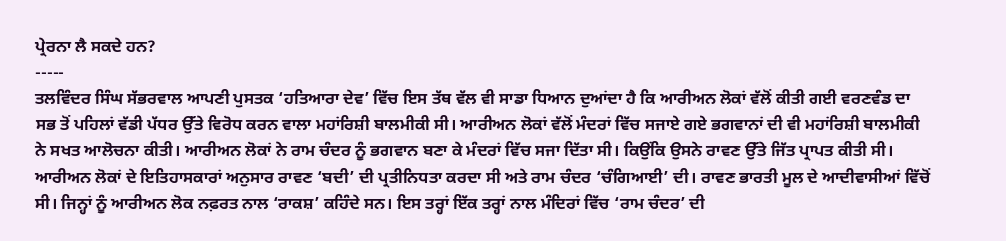ਪ੍ਰੇਰਨਾ ਲੈ ਸਕਦੇ ਹਨ?
-----
ਤਲਵਿੰਦਰ ਸਿੰਘ ਸੱਭਰਵਾਲ ਆਪਣੀ ਪੁਸਤਕ ‘ਹਤਿਆਰਾ ਦੇਵ’ ਵਿੱਚ ਇਸ ਤੱਥ ਵੱਲ ਵੀ ਸਾਡਾ ਧਿਆਨ ਦੁਆਂਦਾ ਹੈ ਕਿ ਆਰੀਅਨ ਲੋਕਾਂ ਵੱਲੋਂ ਕੀਤੀ ਗਈ ਵਰਣਵੰਡ ਦਾ ਸਭ ਤੋਂ ਪਹਿਲਾਂ ਵੱਡੀ ਪੱਧਰ ਉੱਤੇ ਵਿਰੋਧ ਕਰਨ ਵਾਲਾ ਮਹਾਂਰਿਸ਼ੀ ਬਾਲਮੀਕੀ ਸੀ। ਆਰੀਅਨ ਲੋਕਾਂ ਵੱਲੋਂ ਮੰਦਰਾਂ ਵਿੱਚ ਸਜਾਏ ਗਏ ਭਗਵਾਨਾਂ ਦੀ ਵੀ ਮਹਾਂਰਿਸ਼ੀ ਬਾਲਮੀਕੀ ਨੇ ਸਖਤ ਆਲੋਚਨਾ ਕੀਤੀ। ਆਰੀਅਨ ਲੋਕਾਂ ਨੇ ਰਾਮ ਚੰਦਰ ਨੂੰ ਭਗਵਾਨ ਬਣਾ ਕੇ ਮੰਦਰਾਂ ਵਿੱਚ ਸਜਾ ਦਿੱਤਾ ਸੀ। ਕਿਉਂਕਿ ਉਸਨੇ ਰਾਵਣ ਉੱਤੇ ਜਿੱਤ ਪ੍ਰਾਪਤ ਕੀਤੀ ਸੀ। ਆਰੀਅਨ ਲੋਕਾਂ ਦੇ ਇਤਿਹਾਸਕਾਰਾਂ ਅਨੁਸਾਰ ਰਾਵਣ ‘ਬਦੀ’ ਦੀ ਪ੍ਰਤੀਨਿਧਤਾ ਕਰਦਾ ਸੀ ਅਤੇ ਰਾਮ ਚੰਦਰ ‘ਚੰਗਿਆਈ’ ਦੀ। ਰਾਵਣ ਭਾਰਤੀ ਮੂਲ ਦੇ ਆਦੀਵਾਸੀਆਂ ਵਿੱਚੋਂ ਸੀ। ਜਿਨ੍ਹਾਂ ਨੂੰ ਆਰੀਅਨ ਲੋਕ ਨਫ਼ਰਤ ਨਾਲ ‘ਰਾਕਸ਼’ ਕਹਿੰਦੇ ਸਨ। ਇਸ ਤਰ੍ਹਾਂ ਇੱਕ ਤਰ੍ਹਾਂ ਨਾਲ ਮੰਦਿਰਾਂ ਵਿੱਚ ‘ਰਾਮ ਚੰਦਰ’ ਦੀ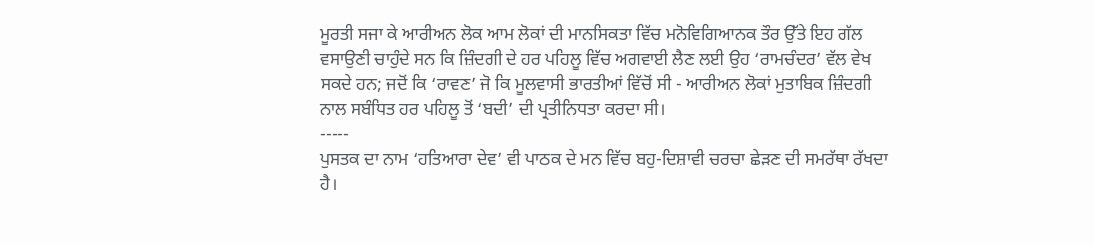ਮੂਰਤੀ ਸਜਾ ਕੇ ਆਰੀਅਨ ਲੋਕ ਆਮ ਲੋਕਾਂ ਦੀ ਮਾਨਸਿਕਤਾ ਵਿੱਚ ਮਨੋਵਿਗਿਆਨਕ ਤੌਰ ਉੱਤੇ ਇਹ ਗੱਲ ਵਸਾਉਣੀ ਚਾਹੁੰਦੇ ਸਨ ਕਿ ਜ਼ਿੰਦਗੀ ਦੇ ਹਰ ਪਹਿਲੂ ਵਿੱਚ ਅਗਵਾਈ ਲੈਣ ਲਈ ਉਹ ‘ਰਾਮਚੰਦਰ’ ਵੱਲ ਵੇਖ ਸਕਦੇ ਹਨ; ਜਦੋਂ ਕਿ ‘ਰਾਵਣ’ ਜੋ ਕਿ ਮੂਲਵਾਸੀ ਭਾਰਤੀਆਂ ਵਿੱਚੋਂ ਸੀ - ਆਰੀਅਨ ਲੋਕਾਂ ਮੁਤਾਬਿਕ ਜ਼ਿੰਦਗੀ ਨਾਲ ਸਬੰਧਿਤ ਹਰ ਪਹਿਲੂ ਤੋਂ ‘ਬਦੀ’ ਦੀ ਪ੍ਰਤੀਨਿਧਤਾ ਕਰਦਾ ਸੀ।
-----
ਪੁਸਤਕ ਦਾ ਨਾਮ ‘ਹਤਿਆਰਾ ਦੇਵ’ ਵੀ ਪਾਠਕ ਦੇ ਮਨ ਵਿੱਚ ਬਹੁ-ਦਿਸ਼ਾਵੀ ਚਰਚਾ ਛੇੜਣ ਦੀ ਸਮਰੱਥਾ ਰੱਖਦਾ ਹੈ।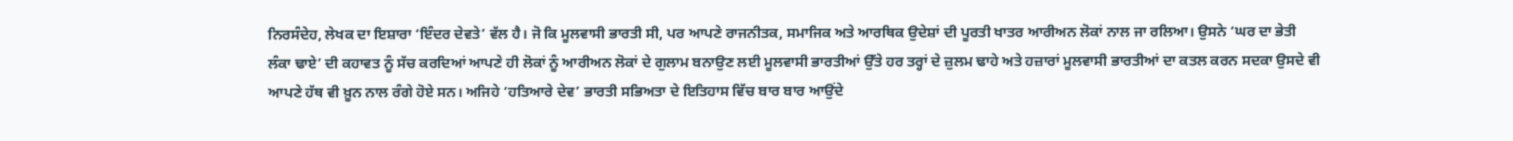ਨਿਰਸੰਦੇਹ, ਲੇਖਕ ਦਾ ਇਸ਼ਾਰਾ ‘ਇੰਦਰ ਦੇਵਤੇ’ ਵੱਲ ਹੈ। ਜੋ ਕਿ ਮੂਲਵਾਸੀ ਭਾਰਤੀ ਸੀ, ਪਰ ਆਪਣੇ ਰਾਜਨੀਤਕ, ਸਮਾਜਿਕ ਅਤੇ ਆਰਥਿਕ ਉਦੇਸ਼ਾਂ ਦੀ ਪੂਰਤੀ ਖਾਤਰ ਆਰੀਅਨ ਲੋਕਾਂ ਨਾਲ ਜਾ ਰਲਿਆ। ਉਸਨੇ ‘ਘਰ ਦਾ ਭੇਤੀ ਲੰਕਾ ਢਾਏ’ ਦੀ ਕਹਾਵਤ ਨੂੰ ਸੱਚ ਕਰਦਿਆਂ ਆਪਣੇ ਹੀ ਲੋਕਾਂ ਨੂੰ ਆਰੀਅਨ ਲੋਕਾਂ ਦੇ ਗੁਲਾਮ ਬਨਾਉਣ ਲਈ ਮੂਲਵਾਸੀ ਭਾਰਤੀਆਂ ਉੱਤੇ ਹਰ ਤਰ੍ਹਾਂ ਦੇ ਜ਼ੁਲਮ ਢਾਹੇ ਅਤੇ ਹਜ਼ਾਰਾਂ ਮੂਲਵਾਸੀ ਭਾਰਤੀਆਂ ਦਾ ਕਤਲ ਕਰਨ ਸਦਕਾ ਉਸਦੇ ਵੀ ਆਪਣੇ ਹੱਥ ਵੀ ਖ਼ੂਨ ਨਾਲ ਰੰਗੇ ਹੋਏ ਸਨ। ਅਜਿਹੇ ‘ਹਤਿਆਰੇ ਦੇਵ’ ਭਾਰਤੀ ਸਭਿਅਤਾ ਦੇ ਇਤਿਹਾਸ ਵਿੱਚ ਬਾਰ ਬਾਰ ਆਉਂਦੇ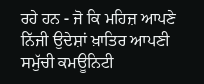ਰਹੇ ਹਨ - ਜੋ ਕਿ ਮਹਿਜ਼ ਆਪਣੇ ਨਿੱਜੀ ਉਦੇਸ਼ਾਂ ਖ਼ਾਤਿਰ ਆਪਣੀ ਸਮੁੱਚੀ ਕਮਊਨਿਟੀ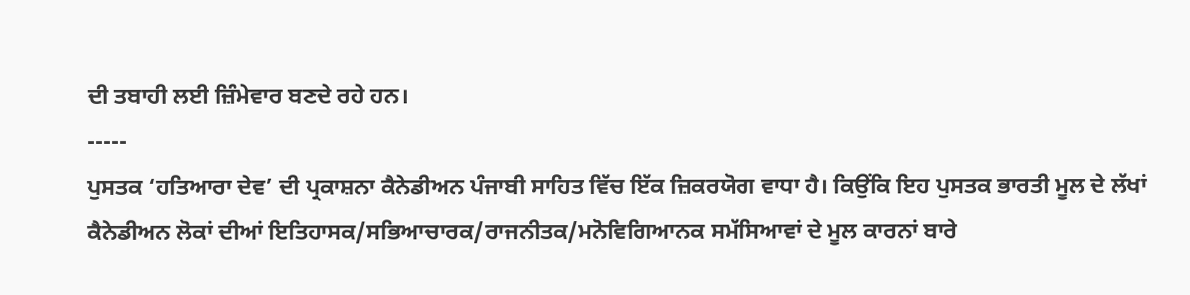ਦੀ ਤਬਾਹੀ ਲਈ ਜ਼ਿੰਮੇਵਾਰ ਬਣਦੇ ਰਹੇ ਹਨ।
-----
ਪੁਸਤਕ ‘ਹਤਿਆਰਾ ਦੇਵ’ ਦੀ ਪ੍ਰਕਾਸ਼ਨਾ ਕੈਨੇਡੀਅਨ ਪੰਜਾਬੀ ਸਾਹਿਤ ਵਿੱਚ ਇੱਕ ਜ਼ਿਕਰਯੋਗ ਵਾਧਾ ਹੈ। ਕਿਉਂਕਿ ਇਹ ਪੁਸਤਕ ਭਾਰਤੀ ਮੂਲ ਦੇ ਲੱਖਾਂ ਕੈਨੇਡੀਅਨ ਲੋਕਾਂ ਦੀਆਂ ਇਤਿਹਾਸਕ/ਸਭਿਆਚਾਰਕ/ਰਾਜਨੀਤਕ/ਮਨੋਵਿਗਿਆਨਕ ਸਮੱਸਿਆਵਾਂ ਦੇ ਮੂਲ ਕਾਰਨਾਂ ਬਾਰੇ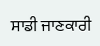ਸਾਡੀ ਜਾਣਕਾਰੀ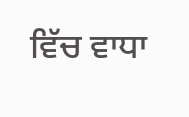ਵਿੱਚ ਵਾਧਾ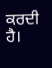ਕਰਦੀ ਹੈ।